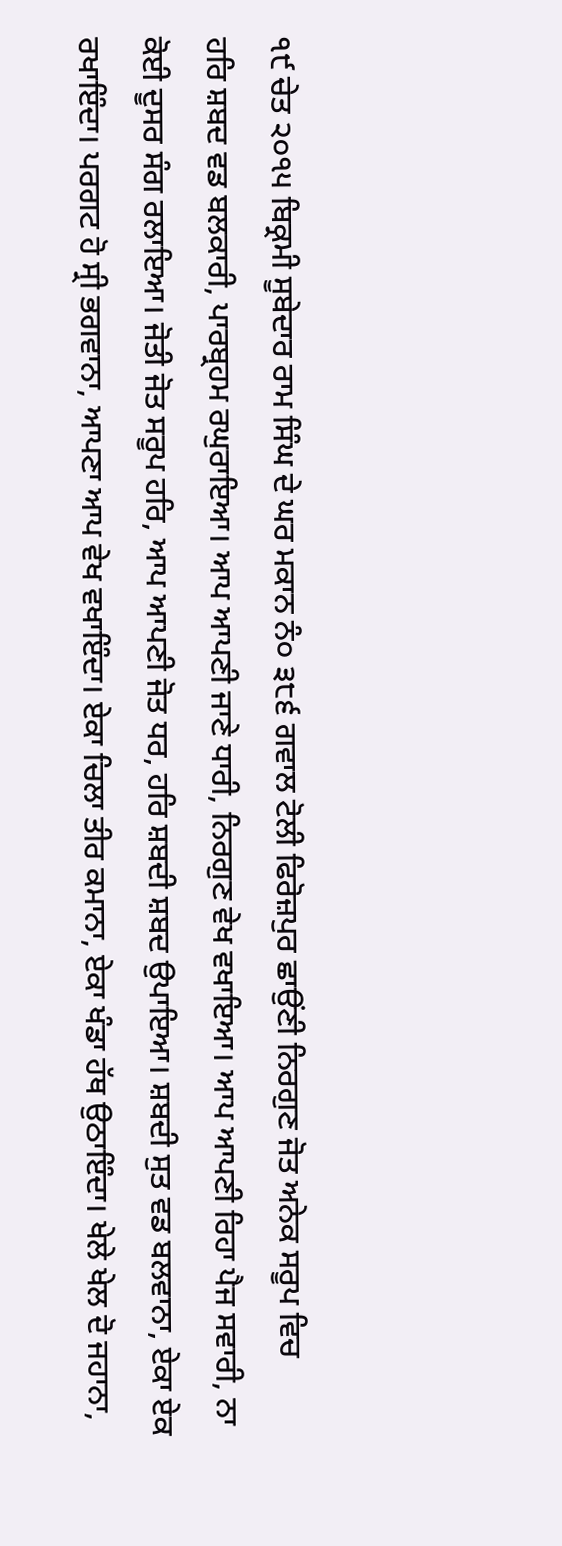੧੯ ਚੇਤ ੨੦੧੫ ਬਿਕ੍ਰਮੀ ਸੂਬੇਦਾਰ ਰਾਮ ਸਿੰਘ ਦੇ ਘਰ ਮਕਾਨ ਨੰ੦ ੩੮੬ ਗਵਾਲ ਟੋਲੀ ਫਿਰੋਜ਼ਪੁਰ ਛਾਉਂਣੀ ਨਿਰਗੁਣ ਜੋਤ ਅਨੇਕ ਸਰੂਪ ਵਿਚ
ਹਰਿ ਸ਼ਬਦ ਵਡ ਬਲਕਾਰੀ, ਪਾਰਬ੍ਰਹਮ ਰਘੁਰਾਇਆ। ਆਪ ਆਪਣੀ ਜਾਣੇ ਧਾਰੀ, ਨਿਰਗੁਣ ਵੇਖ ਵਖਾਇਆ। ਆਪ ਆਪਣੀ ਰਿਹਾ ਪੈਜ ਸਵਾਰੀ, ਨਾ ਕੋਈ ਦੂਸਰ ਸੰਗ ਰਲਾਇਆ। ਜੋਤੀ ਜੋਤ ਸਰੂਪ ਹਰਿ, ਆਪ ਆਪਣੀ ਜੋਤ ਧਰ, ਹਰਿ ਸ਼ਬਦੀ ਸ਼ਬਦ ਉਪਾਇਆ। ਸ਼ਬਦੀ ਸੁਤ ਵਡ ਬਲਵਾਨਾ, ਏਕਾ ਏਕ ਰਖਾਇੰਦਾ। ਪਰਗਟ ਹੋ ਸ੍ਰੀ ਭਗਵਾਨਾ, ਆਪਣਾ ਆਪ ਵੇਖ ਵਖਾਇੰਦਾ। ਏਕਾ ਚਿਲਾ ਤੀਰ ਕਮਾਨਾ, ਏਕਾ ਖੰਡਾ ਹੱਥ ਉਠਾਇੰਦਾ। ਖੇਲੇ ਖੇਲ ਦੋ ਜਹਾਨਾ,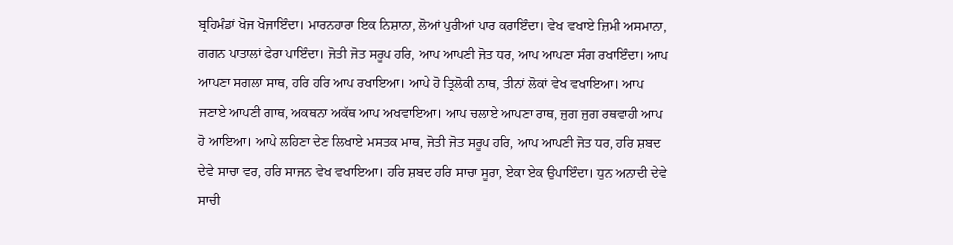ਬ੍ਰਹਿਮੰਡਾਂ ਖੋਜ ਖੋਜਾਇੰਦਾ। ਮਾਰਨਹਾਰਾ ਇਕ ਨਿਸ਼ਾਨਾ, ਲੋਆਂ ਪੁਰੀਆਂ ਪਾਰ ਕਰਾਇੰਦਾ। ਵੇਖ ਵਖਾਏ ਜ਼ਿਮੀ ਅਸਮਾਨਾ, ਗਗਨ ਪਾਤਾਲਾਂ ਫੇਰਾ ਪਾਇੰਦਾ। ਜੋਤੀ ਜੋਤ ਸਰੂਪ ਹਰਿ, ਆਪ ਆਪਣੀ ਜੋਤ ਧਰ, ਆਪ ਆਪਣਾ ਸੰਗ ਰਖਾਇੰਦਾ। ਆਪ ਆਪਣਾ ਸਗਲਾ ਸਾਥ, ਹਰਿ ਹਰਿ ਆਪ ਰਖਾਇਆ। ਆਪੇ ਹੋ ਤ੍ਰਿਲੋਕੀ ਨਾਥ, ਤੀਨਾਂ ਲੋਕਾਂ ਵੇਖ ਵਖਾਇਆ। ਆਪ ਜਣਾਏ ਆਪਣੀ ਗਾਥ, ਅਕਥਨਾ ਅਕੱਥ ਆਪ ਅਖਵਾਇਆ। ਆਪ ਚਲਾਏ ਆਪਣਾ ਰਾਥ, ਜੁਗ ਜੁਗ ਰਥਵਾਹੀ ਆਪ ਹੋ ਆਇਆ। ਆਪੇ ਲਹਿਣਾ ਦੇਣ ਲਿਖਾਏ ਮਸਤਕ ਮਾਥ, ਜੋਤੀ ਜੋਤ ਸਰੂਪ ਹਰਿ, ਆਪ ਆਪਣੀ ਜੋਤ ਧਰ, ਹਰਿ ਸ਼ਬਦ ਦੇਵੇ ਸਾਚਾ ਵਰ, ਹਰਿ ਸਾਜਨ ਵੇਖ ਵਖਾਇਆ। ਹਰਿ ਸ਼ਬਦ ਹਰਿ ਸਾਚਾ ਸੂਰਾ, ਏਕਾ ਏਕ ਉਪਾਇੰਦਾ। ਧੁਨ ਅਨਾਦੀ ਦੇਵੇ ਸਾਚੀ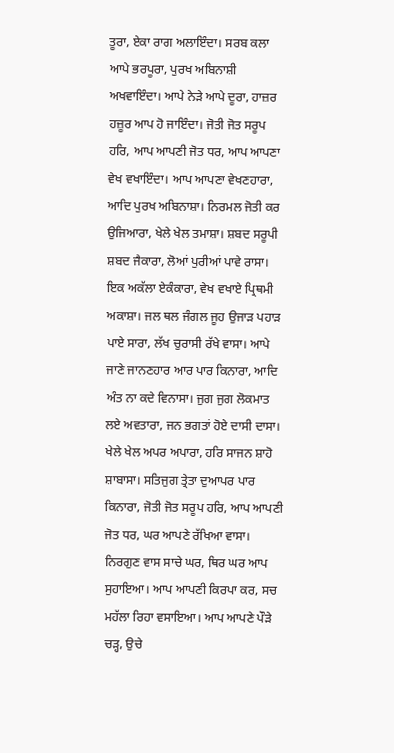ਤੂਰਾ, ਏਕਾ ਰਾਗ ਅਲਾਇੰਦਾ। ਸਰਬ ਕਲਾ ਆਪੇ ਭਰਪੂਰਾ, ਪੁਰਖ ਅਬਿਨਾਸ਼ੀ ਅਖਵਾਇੰਦਾ। ਆਪੇ ਨੇੜੇ ਆਪੇ ਦੂਰਾ, ਹਾਜ਼ਰ ਹਜ਼ੂਰ ਆਪ ਹੋ ਜਾਇੰਦਾ। ਜੋਤੀ ਜੋਤ ਸਰੂਪ ਹਰਿ, ਆਪ ਆਪਣੀ ਜੋਤ ਧਰ, ਆਪ ਆਪਣਾ ਵੇਖ ਵਖਾਇੰਦਾ। ਆਪ ਆਪਣਾ ਵੇਖਣਹਾਰਾ, ਆਦਿ ਪੁਰਖ ਅਬਿਨਾਸ਼ਾ। ਨਿਰਮਲ ਜੋਤੀ ਕਰ ਉਜਿਆਰਾ, ਖੇਲੇ ਖੇਲ ਤਮਾਸ਼ਾ। ਸ਼ਬਦ ਸਰੂਪੀ ਸ਼ਬਦ ਜੈਕਾਰਾ, ਲੋਆਂ ਪੁਰੀਆਂ ਪਾਵੇ ਰਾਸਾ। ਇਕ ਅਕੱਲਾ ਏਕੰਕਾਰਾ, ਵੇਖ ਵਖਾਏ ਪ੍ਰਿਥਮੀ ਅਕਾਸ਼ਾ। ਜਲ ਥਲ ਜੰਗਲ ਜੂਹ ਉਜਾੜ ਪਹਾੜ ਪਾਏ ਸਾਰਾ, ਲੱਖ ਚੁਰਾਸੀ ਰੱਖੇ ਵਾਸਾ। ਆਪੇ ਜਾਣੇ ਜਾਨਣਹਾਰ ਆਰ ਪਾਰ ਕਿਨਾਰਾ, ਆਦਿ ਅੰਤ ਨਾ ਕਦੇ ਵਿਨਾਸਾ। ਜੁਗ ਜੁਗ ਲੋਕਮਾਤ ਲਏ ਅਵਤਾਰਾ, ਜਨ ਭਗਤਾਂ ਹੋਏ ਦਾਸੀ ਦਾਸਾ। ਖੇਲੇ ਖੇਲ ਅਪਰ ਅਪਾਰਾ, ਹਰਿ ਸਾਜਨ ਸ਼ਾਹੋ ਸ਼ਾਬਾਸਾ। ਸਤਿਜੁਗ ਤ੍ਰੇਤਾ ਦੁਆਪਰ ਪਾਰ ਕਿਨਾਰਾ, ਜੋਤੀ ਜੋਤ ਸਰੂਪ ਹਰਿ, ਆਪ ਆਪਣੀ ਜੋਤ ਧਰ, ਘਰ ਆਪਣੇ ਰੱਖਿਆ ਵਾਸਾ। ਨਿਰਗੁਣ ਵਾਸ ਸਾਚੇ ਘਰ, ਥਿਰ ਘਰ ਆਪ ਸੁਹਾਇਆ। ਆਪ ਆਪਣੀ ਕਿਰਪਾ ਕਰ, ਸਚ ਮਹੱਲਾ ਰਿਹਾ ਵਸਾਇਆ। ਆਪ ਆਪਣੇ ਪੌੜੇ ਚੜ੍ਹ, ਉਚੇ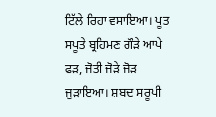ਟਿੱਲੇ ਰਿਹਾ ਵਸਾਇਆ। ਪੂਤ ਸਪੂਤੇ ਬ੍ਰਹਿਮਣ ਗੌੜੇ ਆਪੇ ਫੜ, ਜੋਤੀ ਜੋੜੇ ਜੋੜ ਜੁੜਾਇਆ। ਸ਼ਬਦ ਸਰੂਪੀ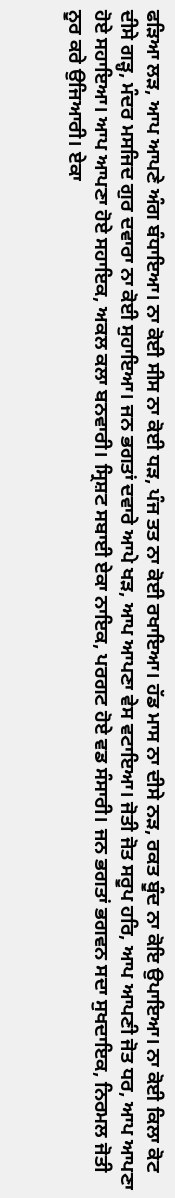ਫੜਿਆ ਲੜ, ਆਪ ਆਪਣੇ ਅੰਗ ਬੰਧਾਇਆ। ਨਾ ਕੋਈ ਸੀਸ ਨਾ ਕੋਈ ਧੜ, ਪੰਜ ਤਤ ਨਾ ਕੋਈ ਰਖਾਇਆ। ਹੱਡ ਮਾਸ ਨਾ ਦੀਸੇ ਨੜ, ਰਕਤ ਬੂੰਦ ਨਾ ਕੋਇ ਉਪਾਇਆ। ਨਾ ਕੋਈ ਕਿਲਾ ਕੋਟ ਦੀਸੇ ਗੜ੍ਹ, ਮੰਦਰ ਮਸਜਿਦ ਗੁਰ ਦਵਾਰਾ ਨਾ ਕੋਈ ਸੁਹਾਇਆ। ਜਨ ਭਗਤਾਂ ਦਵਾਰੇ ਆਪੇ ਖੜ, ਆਪ ਆਪਣਾ ਵੇਸ ਵਟਾਇਆ। ਜੋਤੀ ਜੋਤ ਸਰੂਪ ਹਰਿ, ਆਪ ਆਪਣੀ ਜੋਤ ਧਰ, ਆਪ ਆਪਣਾ ਹੋਏ ਸਹਾਇਆ। ਆਪ ਆਪਣਾ ਹੋਏ ਸਹਾਇਕ, ਅਕਲ ਕਲਾ ਬਨਵਾਰੀ। ਸ੍ਰਿਸ਼ਟ ਸਬਾਈ ਏਕਾ ਨਾਇਕ, ਪਰਗਟ ਹੋਏ ਵਡ ਸੰਸਾਰੀ। ਜਨ ਭਗਤਾਂ ਭਗਵਨ ਸਦਾ ਸੁਖਦਾਇਕ, ਨਿਰਮਲ ਜੋਤੀ ਨੂਰ ਕਰੇ ਉਜਿਆਰੀ। ਏਕਾ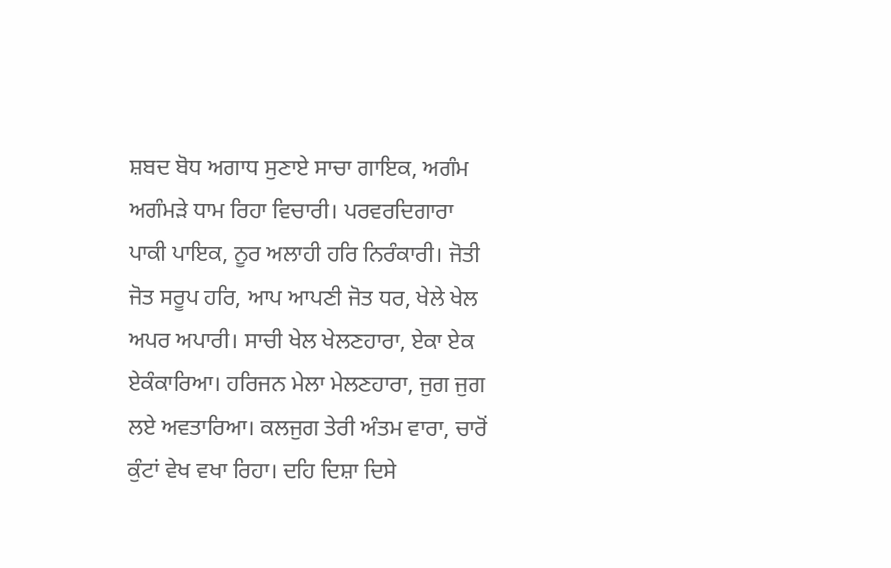ਸ਼ਬਦ ਬੋਧ ਅਗਾਧ ਸੁਣਾਏ ਸਾਚਾ ਗਾਇਕ, ਅਗੰਮ ਅਗੰਮੜੇ ਧਾਮ ਰਿਹਾ ਵਿਚਾਰੀ। ਪਰਵਰਦਿਗਾਰਾ ਪਾਕੀ ਪਾਇਕ, ਨੂਰ ਅਲਾਹੀ ਹਰਿ ਨਿਰੰਕਾਰੀ। ਜੋਤੀ ਜੋਤ ਸਰੂਪ ਹਰਿ, ਆਪ ਆਪਣੀ ਜੋਤ ਧਰ, ਖੇਲੇ ਖੇਲ ਅਪਰ ਅਪਾਰੀ। ਸਾਚੀ ਖੇਲ ਖੇਲਣਹਾਰਾ, ਏਕਾ ਏਕ ਏਕੰਕਾਰਿਆ। ਹਰਿਜਨ ਮੇਲਾ ਮੇਲਣਹਾਰਾ, ਜੁਗ ਜੁਗ ਲਏ ਅਵਤਾਰਿਆ। ਕਲਜੁਗ ਤੇਰੀ ਅੰਤਮ ਵਾਰਾ, ਚਾਰੋਂ ਕੁੰਟਾਂ ਵੇਖ ਵਖਾ ਰਿਹਾ। ਦਹਿ ਦਿਸ਼ਾ ਦਿਸੇ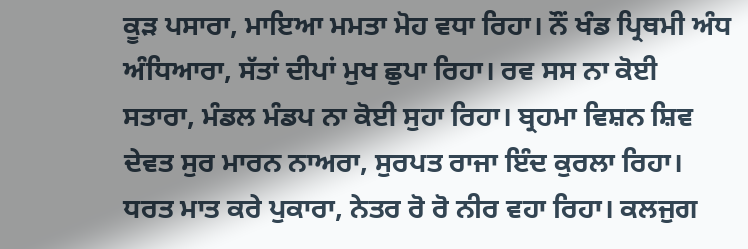ਕੂੜ ਪਸਾਰਾ, ਮਾਇਆ ਮਮਤਾ ਮੋਹ ਵਧਾ ਰਿਹਾ। ਨੌਂ ਖੰਡ ਪ੍ਰਿਥਮੀ ਅੰਧ ਅੰਧਿਆਰਾ, ਸੱਤਾਂ ਦੀਪਾਂ ਮੁਖ ਛੁਪਾ ਰਿਹਾ। ਰਵ ਸਸ ਨਾ ਕੋਈ ਸਤਾਰਾ, ਮੰਡਲ ਮੰਡਪ ਨਾ ਕੋਈ ਸੁਹਾ ਰਿਹਾ। ਬ੍ਰਹਮਾ ਵਿਸ਼ਨ ਸ਼ਿਵ ਦੇਵਤ ਸੁਰ ਮਾਰਨ ਨਾਅਰਾ, ਸੁਰਪਤ ਰਾਜਾ ਇੰਦ ਕੁਰਲਾ ਰਿਹਾ। ਧਰਤ ਮਾਤ ਕਰੇ ਪੁਕਾਰਾ, ਨੇਤਰ ਰੋ ਰੋ ਨੀਰ ਵਹਾ ਰਿਹਾ। ਕਲਜੁਗ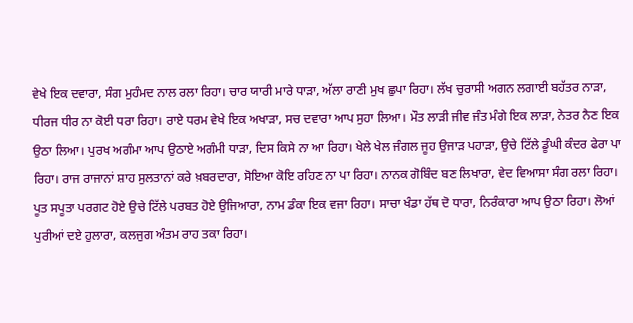ਵੇਖੇ ਇਕ ਦਵਾਰਾ, ਸੰਗ ਮੁਹੰਮਦ ਨਾਲ ਰਲਾ ਰਿਹਾ। ਚਾਰ ਯਾਰੀ ਮਾਰੇ ਧਾੜਾ, ਅੱਲਾ ਰਾਣੀ ਮੁਖ ਛੁਪਾ ਰਿਹਾ। ਲੱਖ ਚੁਰਾਸੀ ਅਗਨ ਲਗਾਈ ਬਹੱਤਰ ਨਾੜਾ, ਧੀਰਜ ਧੀਰ ਨਾ ਕੋਈ ਧਰਾ ਰਿਹਾ। ਰਾਏ ਧਰਮ ਵੇਖੇ ਇਕ ਅਖਾੜਾ, ਸਚ ਦਵਾਰਾ ਆਪ ਸੁਹਾ ਲਿਆ। ਮੌਤ ਲਾੜੀ ਜੀਵ ਜੰਤ ਮੰਗੇ ਇਕ ਲਾੜਾ, ਨੇਤਰ ਨੈਣ ਇਕ ਉਠਾ ਲਿਆ। ਪੁਰਖ ਅਗੰਮਾ ਆਪ ਉਠਾਏ ਅਗੰਮੀ ਧਾੜਾ, ਦਿਸ ਕਿਸੇ ਨਾ ਆ ਰਿਹਾ। ਖੇਲੇ ਖੇਲ ਜੰਗਲ ਜੂਹ ਉਜਾੜ ਪਹਾੜਾ, ਉਚੇ ਟਿੱਲੇ ਡੂੰਘੀ ਕੰਦਰ ਫੇਰਾ ਪਾ ਰਿਹਾ। ਰਾਜ ਰਾਜਾਨਾਂ ਸ਼ਾਹ ਸੁਲਤਾਨਾਂ ਕਰੇ ਖ਼ਬਰਦਾਰਾ, ਸੋਇਆ ਕੋਇ ਰਹਿਣ ਨਾ ਪਾ ਰਿਹਾ। ਨਾਨਕ ਗੋਬਿੰਦ ਬਣ ਲਿਖਾਰਾ, ਵੇਦ ਵਿਆਸਾ ਸੰਗ ਰਲਾ ਰਿਹਾ। ਪੂਤ ਸਪੂਤਾ ਪਰਗਟ ਹੋਏ ਉਚੇ ਟਿੱਲੇ ਪਰਬਤ ਹੋਏ ਉਜਿਆਰਾ, ਨਾਮ ਡੰਕਾ ਇਕ ਵਜਾ ਰਿਹਾ। ਸਾਚਾ ਖੰਡਾ ਹੱਥ ਦੋ ਧਾਰਾ, ਨਿਰੰਕਾਰਾ ਆਪ ਉਠਾ ਰਿਹਾ। ਲੋਆਂ ਪੁਰੀਆਂ ਦਏ ਹੁਲਾਰਾ, ਕਲਜੁਗ ਅੰਤਮ ਰਾਹ ਤਕਾ ਰਿਹਾ।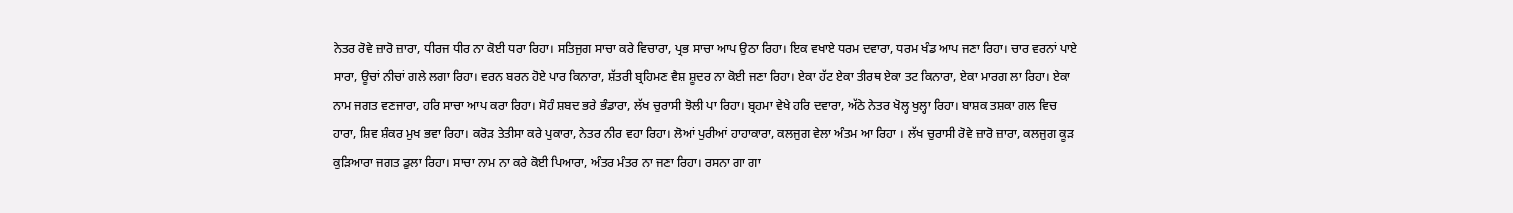ਨੇਤਰ ਰੋਵੇ ਜ਼ਾਰੋ ਜ਼ਾਰਾ, ਧੀਰਜ ਧੀਰ ਨਾ ਕੋਈ ਧਰਾ ਰਿਹਾ। ਸਤਿਜੁਗ ਸਾਚਾ ਕਰੇ ਵਿਚਾਰਾ, ਪ੍ਰਭ ਸਾਚਾ ਆਪ ਉਠਾ ਰਿਹਾ। ਇਕ ਵਖਾਏ ਧਰਮ ਦਵਾਰਾ, ਧਰਮ ਖੰਡ ਆਪ ਜਣਾ ਰਿਹਾ। ਚਾਰ ਵਰਨਾਂ ਪਾਏ ਸਾਰਾ, ਊਚਾਂ ਨੀਚਾਂ ਗਲੇ ਲਗਾ ਰਿਹਾ। ਵਰਨ ਬਰਨ ਹੋਏ ਪਾਰ ਕਿਨਾਰਾ, ਸ਼ੱਤਰੀ ਬ੍ਰਹਿਮਣ ਵੈਸ਼ ਸ਼ੂਦਰ ਨਾ ਕੋਈ ਜਣਾ ਰਿਹਾ। ਏਕਾ ਹੱਟ ਏਕਾ ਤੀਰਥ ਏਕਾ ਤਟ ਕਿਨਾਰਾ, ਏਕਾ ਮਾਰਗ ਲਾ ਰਿਹਾ। ਏਕਾ ਨਾਮ ਜਗਤ ਵਣਜਾਰਾ, ਹਰਿ ਸਾਚਾ ਆਪ ਕਰਾ ਰਿਹਾ। ਸੋਹੰ ਸ਼ਬਦ ਭਰੇ ਭੰਡਾਰਾ, ਲੱਖ ਚੁਰਾਸੀ ਝੋਲੀ ਪਾ ਰਿਹਾ। ਬ੍ਰਹਮਾ ਵੇਖੇ ਹਰਿ ਦਵਾਰਾ, ਅੱਠੇ ਨੇਤਰ ਖੋਲ੍ਹ ਖੁਲ੍ਹਾ ਰਿਹਾ। ਬਾਸ਼ਕ ਤਸ਼ਕਾ ਗਲ ਵਿਚ ਹਾਰਾ, ਸ਼ਿਵ ਸ਼ੰਕਰ ਮੁਖ ਭਵਾ ਰਿਹਾ। ਕਰੋੜ ਤੇਤੀਸਾ ਕਰੇ ਪੁਕਾਰਾ, ਨੇਤਰ ਨੀਰ ਵਹਾ ਰਿਹਾ। ਲੋਆਂ ਪੁਰੀਆਂ ਹਾਹਾਕਾਰਾ, ਕਲਜੁਗ ਵੇਲਾ ਅੰਤਮ ਆ ਰਿਹਾ । ਲੱਖ ਚੁਰਾਸੀ ਰੋਵੇ ਜ਼ਾਰੋ ਜ਼ਾਰਾ, ਕਲਜੁਗ ਕੂੜ ਕੁੜਿਆਰਾ ਜਗਤ ਡੁਲਾ ਰਿਹਾ। ਸਾਚਾ ਨਾਮ ਨਾ ਕਰੇ ਕੋਈ ਪਿਆਰਾ, ਅੰਤਰ ਮੰਤਰ ਨਾ ਜਣਾ ਰਿਹਾ। ਰਸਨਾ ਗਾ ਗਾ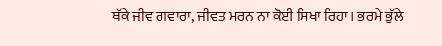ਥੱਕੇ ਜੀਵ ਗਵਾਰਾ, ਜੀਵਤ ਮਰਨ ਨਾ ਕੋਈ ਸਿਖਾ ਰਿਹਾ। ਭਰਮੇ ਭੁੱਲੇ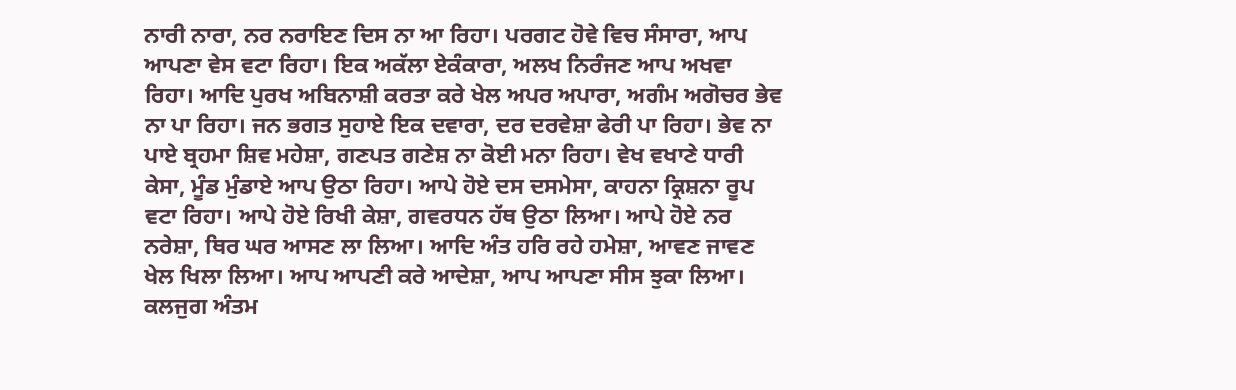ਨਾਰੀ ਨਾਰਾ, ਨਰ ਨਰਾਇਣ ਦਿਸ ਨਾ ਆ ਰਿਹਾ। ਪਰਗਟ ਹੋਵੇ ਵਿਚ ਸੰਸਾਰਾ, ਆਪ ਆਪਣਾ ਵੇਸ ਵਟਾ ਰਿਹਾ। ਇਕ ਅਕੱਲਾ ਏਕੰਕਾਰਾ, ਅਲਖ ਨਿਰੰਜਣ ਆਪ ਅਖਵਾ ਰਿਹਾ। ਆਦਿ ਪੁਰਖ ਅਬਿਨਾਸ਼ੀ ਕਰਤਾ ਕਰੇ ਖੇਲ ਅਪਰ ਅਪਾਰਾ, ਅਗੰਮ ਅਗੋਚਰ ਭੇਵ ਨਾ ਪਾ ਰਿਹਾ। ਜਨ ਭਗਤ ਸੁਹਾਏ ਇਕ ਦਵਾਰਾ, ਦਰ ਦਰਵੇਸ਼ਾ ਫੇਰੀ ਪਾ ਰਿਹਾ। ਭੇਵ ਨਾ ਪਾਏ ਬ੍ਰਹਮਾ ਸ਼ਿਵ ਮਹੇਸ਼ਾ, ਗਣਪਤ ਗਣੇਸ਼ ਨਾ ਕੋਈ ਮਨਾ ਰਿਹਾ। ਵੇਖ ਵਖਾਣੇ ਧਾਰੀ ਕੇਸਾ, ਮੂੰਡ ਮੁੰਡਾਏ ਆਪ ਉਠਾ ਰਿਹਾ। ਆਪੇ ਹੋਏ ਦਸ ਦਸਮੇਸਾ, ਕਾਹਨਾ ਕ੍ਰਿਸ਼ਨਾ ਰੂਪ ਵਟਾ ਰਿਹਾ। ਆਪੇ ਹੋਏ ਰਿਖੀ ਕੇਸ਼ਾ, ਗਵਰਧਨ ਹੱਥ ਉਠਾ ਲਿਆ। ਆਪੇ ਹੋਏ ਨਰ ਨਰੇਸ਼ਾ, ਥਿਰ ਘਰ ਆਸਣ ਲਾ ਲਿਆ। ਆਦਿ ਅੰਤ ਹਰਿ ਰਹੇ ਹਮੇਸ਼ਾ, ਆਵਣ ਜਾਵਣ ਖੇਲ ਖਿਲਾ ਲਿਆ। ਆਪ ਆਪਣੀ ਕਰੇ ਆਦੇਸ਼ਾ, ਆਪ ਆਪਣਾ ਸੀਸ ਝੁਕਾ ਲਿਆ। ਕਲਜੁਗ ਅੰਤਮ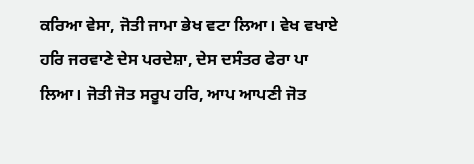ਕਰਿਆ ਵੇਸਾ, ਜੋਤੀ ਜਾਮਾ ਭੇਖ ਵਟਾ ਲਿਆ। ਵੇਖ ਵਖਾਏ ਹਰਿ ਜਰਵਾਣੇ ਦੇਸ ਪਰਦੇਸ਼ਾ, ਦੇਸ ਦਸੰਤਰ ਫੇਰਾ ਪਾ ਲਿਆ। ਜੋਤੀ ਜੋਤ ਸਰੂਪ ਹਰਿ, ਆਪ ਆਪਣੀ ਜੋਤ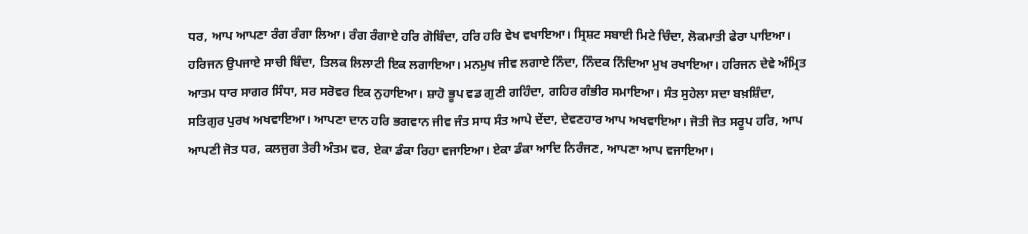ਧਰ, ਆਪ ਆਪਣਾ ਰੰਗ ਰੰਗਾ ਲਿਆ। ਰੰਗ ਰੰਗਾਏ ਹਰਿ ਗੋਬਿੰਦਾ, ਹਰਿ ਹਰਿ ਵੇਖ ਵਖਾਇਆ। ਸ੍ਰਿਸ਼ਟ ਸਬਾਈ ਮਿਟੇ ਚਿੰਦਾ, ਲੋਕਮਾਤੀ ਫੇਰਾ ਪਾਇਆ। ਹਰਿਜਨ ਉਪਜਾਏ ਸਾਚੀ ਬਿੰਦਾ, ਤਿਲਕ ਲਿਲਾਟੀ ਇਕ ਲਗਾਇਆ। ਮਨਮੁਖ ਜੀਵ ਲਗਾਏ ਨਿੰਦਾ, ਨਿੰਦਕ ਨਿੰਦਿਆ ਮੁਖ ਰਖਾਇਆ। ਹਰਿਜਨ ਦੇਵੇ ਅੰਮ੍ਰਿਤ ਆਤਮ ਧਾਰ ਸਾਗਰ ਸਿੰਧਾ, ਸਰ ਸਰੋਵਰ ਇਕ ਨੁਹਾਇਆ। ਸ਼ਾਹੋ ਭੂਪ ਵਡ ਗੁਣੀ ਗਹਿੰਦਾ, ਗਹਿਰ ਗੰਭੀਰ ਸਮਾਇਆ। ਸੰਤ ਸੁਹੇਲਾ ਸਦਾ ਬਖ਼ਸ਼ਿੰਦਾ, ਸਤਿਗੁਰ ਪੁਰਖ ਅਖਵਾਇਆ। ਆਪਣਾ ਦਾਨ ਹਰਿ ਭਗਵਾਨ ਜੀਵ ਜੰਤ ਸਾਧ ਸੰਤ ਆਪੇ ਦੇਂਦਾ, ਦੇਵਣਹਾਰ ਆਪ ਅਖਵਾਇਆ। ਜੋਤੀ ਜੋਤ ਸਰੂਪ ਹਰਿ, ਆਪ ਆਪਣੀ ਜੋਤ ਧਰ, ਕਲਜੁਗ ਤੇਰੀ ਅੰਤਮ ਵਰ, ਏਕਾ ਡੰਕਾ ਰਿਹਾ ਵਜਾਇਆ। ਏਕਾ ਡੰਕਾ ਆਦਿ ਨਿਰੰਜਣ, ਆਪਣਾ ਆਪ ਵਜਾਇਆ।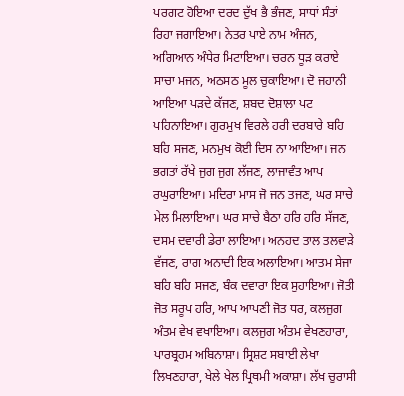ਪਰਗਟ ਹੋਇਆ ਦਰਦ ਦੁੱਖ ਭੈ ਭੰਜਣ, ਸਾਧਾਂ ਸੰਤਾਂ ਰਿਹਾ ਜਗਾਇਆ। ਨੇਤਰ ਪਾਏ ਨਾਮ ਅੰਜਨ, ਅਗਿਆਨ ਅੰਧੇਰ ਮਿਟਾਇਆ। ਚਰਨ ਧੂੜ ਕਰਾਏ ਸਾਚਾ ਮਜਨ, ਅਠਸਠ ਮੂਲ ਚੁਕਾਇਆ। ਦੋ ਜਹਾਨੀ ਆਇਆ ਪੜਦੇ ਕੱਜਣ, ਸ਼ਬਦ ਦੋਸ਼ਾਲਾ ਪਟ ਪਹਿਨਾਇਆ। ਗੁਰਮੁਖ ਵਿਰਲੇ ਹਰੀ ਦਰਬਾਰੇ ਬਹਿ ਬਹਿ ਸਜਣ, ਮਨਮੁਖ ਕੋਈ ਦਿਸ ਨਾ ਆਇਆ। ਜਨ ਭਗਤਾਂ ਰੱਖੇ ਜੁਗ ਜੁਗ ਲੱਜਣ, ਲਾਜਾਵੰਤ ਆਪ ਰਘੁਰਾਇਆ। ਮਦਿਰਾ ਮਾਸ ਜੋ ਜਨ ਤਜਣ, ਘਰ ਸਾਚੇ ਮੇਲ ਮਿਲਾਇਆ। ਘਰ ਸਾਚੇ ਬੈਠਾ ਹਰਿ ਹਰਿ ਸੱਜਣ, ਦਸਮ ਦਵਾਰੀ ਡੇਰਾ ਲਾਇਆ। ਅਨਹਦ ਤਾਲ ਤਲਵਾੜੇ ਵੱਜਣ, ਰਾਗ ਅਨਾਦੀ ਇਕ ਅਲਾਇਆ। ਆਤਮ ਸੇਜਾ ਬਹਿ ਬਹਿ ਸਜਣ, ਬੰਕ ਦਵਾਰਾ ਇਕ ਸੁਹਾਇਆ। ਜੋਤੀ ਜੋਤ ਸਰੂਪ ਹਰਿ, ਆਪ ਆਪਣੀ ਜੋਤ ਧਰ, ਕਲਜੁਗ ਅੰਤਮ ਵੇਖ ਵਖਾਇਆ। ਕਲਜੁਗ ਅੰਤਮ ਵੇਖਣਹਾਰਾ, ਪਾਰਬ੍ਰਹਮ ਅਬਿਨਾਸ਼ਾ। ਸ੍ਰਿਸ਼ਟ ਸਬਾਈ ਲੇਖਾ ਲਿਖਣਹਾਰਾ, ਖੇਲੇ ਖੇਲ ਪ੍ਰਿਥਮੀ ਅਕਾਸ਼ਾ। ਲੱਖ ਚੁਰਾਸੀ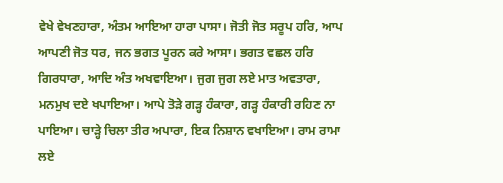ਵੇਖੇ ਵੇਖਣਹਾਰਾ, ਅੰਤਮ ਆਇਆ ਹਾਰਾ ਪਾਸਾ। ਜੋਤੀ ਜੋਤ ਸਰੂਪ ਹਰਿ, ਆਪ ਆਪਣੀ ਜੋਤ ਧਰ, ਜਨ ਭਗਤ ਪੂਰਨ ਕਰੇ ਆਸਾ। ਭਗਤ ਵਛਲ ਹਰਿ ਗਿਰਧਾਰਾ, ਆਦਿ ਅੰਤ ਅਖਵਾਇਆ। ਜੁਗ ਜੁਗ ਲਏ ਮਾਤ ਅਵਤਾਰਾ, ਮਨਮੁਖ ਦਏ ਖਪਾਇਆ। ਆਪੇ ਤੋੜੇ ਗੜ੍ਹ ਹੰਕਾਰਾ, ਗੜ੍ਹ ਹੰਕਾਰੀ ਰਹਿਣ ਨਾ ਪਾਇਆ। ਚਾੜ੍ਹੇ ਚਿਲਾ ਤੀਰ ਅਪਾਰਾ, ਇਕ ਨਿਸ਼ਾਨ ਵਖਾਇਆ। ਰਾਮ ਰਾਮਾ ਲਏ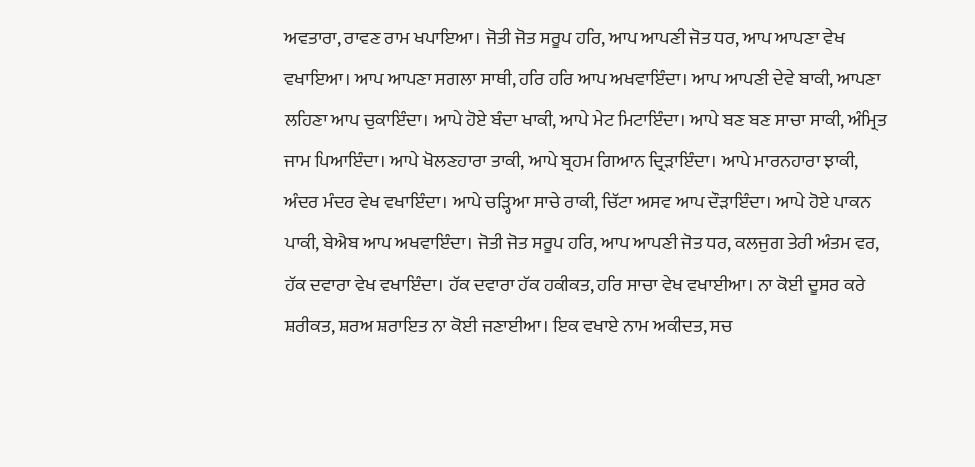ਅਵਤਾਰਾ, ਰਾਵਣ ਰਾਮ ਖਪਾਇਆ। ਜੋਤੀ ਜੋਤ ਸਰੂਪ ਹਰਿ, ਆਪ ਆਪਣੀ ਜੋਤ ਧਰ, ਆਪ ਆਪਣਾ ਵੇਖ ਵਖਾਇਆ। ਆਪ ਆਪਣਾ ਸਗਲਾ ਸਾਥੀ, ਹਰਿ ਹਰਿ ਆਪ ਅਖਵਾਇੰਦਾ। ਆਪ ਆਪਣੀ ਦੇਵੇ ਬਾਕੀ, ਆਪਣਾ ਲਹਿਣਾ ਆਪ ਚੁਕਾਇੰਦਾ। ਆਪੇ ਹੋਏ ਬੰਦਾ ਖਾਕੀ, ਆਪੇ ਮੇਟ ਮਿਟਾਇੰਦਾ। ਆਪੇ ਬਣ ਬਣ ਸਾਚਾ ਸਾਕੀ, ਅੰਮ੍ਰਿਤ ਜਾਮ ਪਿਆਇੰਦਾ। ਆਪੇ ਖੋਲਣਹਾਰਾ ਤਾਕੀ, ਆਪੇ ਬ੍ਰਹਮ ਗਿਆਨ ਦ੍ਰਿੜਾਇੰਦਾ। ਆਪੇ ਮਾਰਨਹਾਰਾ ਝਾਕੀ, ਅੰਦਰ ਮੰਦਰ ਵੇਖ ਵਖਾਇੰਦਾ। ਆਪੇ ਚੜ੍ਹਿਆ ਸਾਚੇ ਰਾਕੀ, ਚਿੱਟਾ ਅਸਵ ਆਪ ਦੌੜਾਇੰਦਾ। ਆਪੇ ਹੋਏ ਪਾਕਨ ਪਾਕੀ, ਬੇਐਬ ਆਪ ਅਖਵਾਇੰਦਾ। ਜੋਤੀ ਜੋਤ ਸਰੂਪ ਹਰਿ, ਆਪ ਆਪਣੀ ਜੋਤ ਧਰ, ਕਲਜੁਗ ਤੇਰੀ ਅੰਤਮ ਵਰ, ਹੱਕ ਦਵਾਰਾ ਵੇਖ ਵਖਾਇੰਦਾ। ਹੱਕ ਦਵਾਰਾ ਹੱਕ ਹਕੀਕਤ, ਹਰਿ ਸਾਚਾ ਵੇਖ ਵਖਾਈਆ। ਨਾ ਕੋਈ ਦੂਸਰ ਕਰੇ ਸ਼ਰੀਕਤ, ਸ਼ਰਅ ਸ਼ਰਾਇਤ ਨਾ ਕੋਈ ਜਣਾਈਆ। ਇਕ ਵਖਾਏ ਨਾਮ ਅਕੀਦਤ, ਸਚ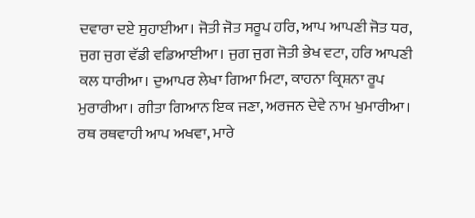ਦਵਾਰਾ ਦਏ ਸੁਹਾਈਆ। ਜੋਤੀ ਜੋਤ ਸਰੂਪ ਹਰਿ, ਆਪ ਆਪਣੀ ਜੋਤ ਧਰ, ਜੁਗ ਜੁਗ ਵੱਡੀ ਵਡਿਆਈਆ। ਜੁਗ ਜੁਗ ਜੋਤੀ ਭੇਖ ਵਟਾ, ਹਰਿ ਆਪਣੀ ਕਲ ਧਾਰੀਆ। ਦੁਆਪਰ ਲੇਖਾ ਗਿਆ ਮਿਟਾ, ਕਾਹਨਾ ਕ੍ਰਿਸ਼ਨਾ ਰੂਪ ਮੁਰਾਰੀਆ। ਗੀਤਾ ਗਿਆਨ ਇਕ ਜਣਾ, ਅਰਜਨ ਦੇਵੇ ਨਾਮ ਖੁਮਾਰੀਆ। ਰਥ ਰਥਵਾਹੀ ਆਪ ਅਖਵਾ, ਮਾਰੇ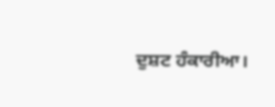ਦੁਸ਼ਟ ਹੰਕਾਰੀਆ।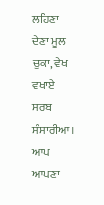ਲਹਿਣਾ ਦੇਣਾ ਮੂਲ ਚੁਕਾ, ਵੇਖ ਵਖਾਏ ਸਰਬ ਸੰਸਾਰੀਆ। ਆਪ ਆਪਣਾ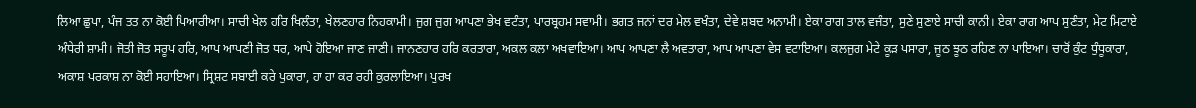ਲਿਆ ਛੁਪਾ, ਪੰਜ ਤਤ ਨਾ ਕੋਈ ਪਿਆਰੀਆ। ਸਾਚੀ ਖੇਲ ਹਰਿ ਖਿਲੰਤਾ, ਖੇਲਣਹਾਰ ਨਿਹਕਾਮੀ। ਜੁਗ ਜੁਗ ਆਪਣਾ ਭੇਖ ਵਟੰਤਾ, ਪਾਰਬ੍ਰਹਮ ਸਵਾਮੀ। ਭਗਤ ਜਨਾਂ ਦਰ ਮੇਲ ਵਖੰਤਾ, ਦੇਵੇ ਸ਼ਬਦ ਅਨਾਮੀ। ਏਕਾ ਰਾਗ ਤਾਲ ਵਜੰਤਾ, ਸੁਣੇ ਸੁਣਾਏ ਸਾਚੀ ਕਾਨੀ। ਏਕਾ ਰਾਗ ਆਪ ਸੁਣੰਤਾ, ਮੇਟ ਮਿਟਾਏ ਅੰਧੇਰੀ ਸ਼ਾਮੀ। ਜੋਤੀ ਜੋਤ ਸਰੂਪ ਹਰਿ, ਆਪ ਆਪਣੀ ਜੋਤ ਧਰ, ਆਪੇ ਹੋਇਆ ਜਾਣ ਜਾਣੀ। ਜਾਨਣਹਾਰ ਹਰਿ ਕਰਤਾਰਾ, ਅਕਲ ਕਲਾ ਅਖਵਾਇਆ। ਆਪ ਆਪਣਾ ਲੈ ਅਵਤਾਰਾ, ਆਪ ਆਪਣਾ ਵੇਸ ਵਟਾਇਆ। ਕਲਜੁਗ ਮੇਟੇ ਕੂੜ ਪਸਾਰਾ, ਜੂਠ ਝੂਠ ਰਹਿਣ ਨਾ ਪਾਇਆ। ਚਾਰੋਂ ਕੁੰਟ ਧੁੰਧੂਕਾਰਾ, ਅਕਾਸ਼ ਪਰਕਾਸ਼ ਨਾ ਕੋਈ ਸਹਾਇਆ। ਸ੍ਰਿਸ਼ਟ ਸਬਾਈ ਕਰੇ ਪੁਕਾਰਾ, ਹਾ ਹਾ ਕਰ ਰਹੀ ਕੁਰਲਾਇਆ। ਪੁਰਖ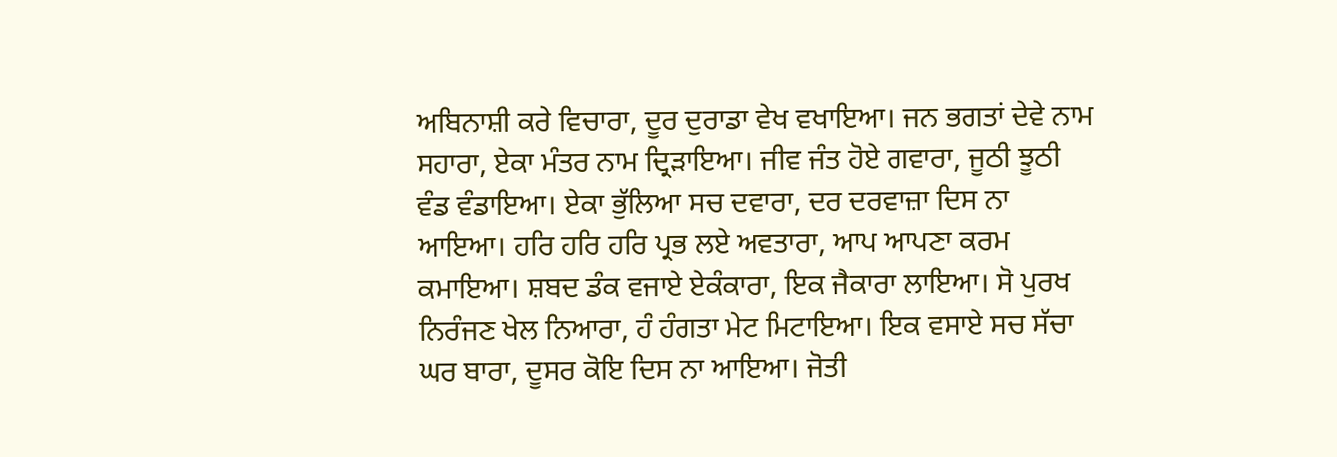ਅਬਿਨਾਸ਼ੀ ਕਰੇ ਵਿਚਾਰਾ, ਦੂਰ ਦੁਰਾਡਾ ਵੇਖ ਵਖਾਇਆ। ਜਨ ਭਗਤਾਂ ਦੇਵੇ ਨਾਮ ਸਹਾਰਾ, ਏਕਾ ਮੰਤਰ ਨਾਮ ਦ੍ਰਿੜਾਇਆ। ਜੀਵ ਜੰਤ ਹੋਏ ਗਵਾਰਾ, ਜੂਠੀ ਝੂਠੀ ਵੰਡ ਵੰਡਾਇਆ। ਏਕਾ ਭੁੱਲਿਆ ਸਚ ਦਵਾਰਾ, ਦਰ ਦਰਵਾਜ਼ਾ ਦਿਸ ਨਾ ਆਇਆ। ਹਰਿ ਹਰਿ ਹਰਿ ਪ੍ਰਭ ਲਏ ਅਵਤਾਰਾ, ਆਪ ਆਪਣਾ ਕਰਮ ਕਮਾਇਆ। ਸ਼ਬਦ ਡੰਕ ਵਜਾਏ ਏਕੰਕਾਰਾ, ਇਕ ਜੈਕਾਰਾ ਲਾਇਆ। ਸੋ ਪੁਰਖ ਨਿਰੰਜਣ ਖੇਲ ਨਿਆਰਾ, ਹੰ ਹੰਗਤਾ ਮੇਟ ਮਿਟਾਇਆ। ਇਕ ਵਸਾਏ ਸਚ ਸੱਚਾ ਘਰ ਬਾਰਾ, ਦੂਸਰ ਕੋਇ ਦਿਸ ਨਾ ਆਇਆ। ਜੋਤੀ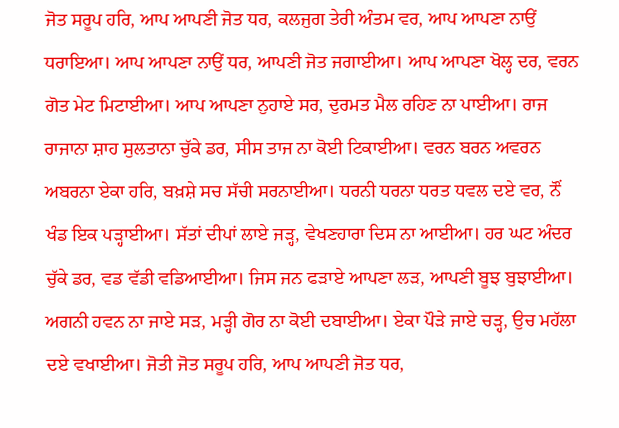ਜੋਤ ਸਰੂਪ ਹਰਿ, ਆਪ ਆਪਣੀ ਜੋਤ ਧਰ, ਕਲਜੁਗ ਤੇਰੀ ਅੰਤਮ ਵਰ, ਆਪ ਆਪਣਾ ਨਾਉਂ ਧਰਾਇਆ। ਆਪ ਆਪਣਾ ਨਾਉਂ ਧਰ, ਆਪਣੀ ਜੋਤ ਜਗਾਈਆ। ਆਪ ਆਪਣਾ ਖੋਲ੍ਹ ਦਰ, ਵਰਨ ਗੋਤ ਮੇਟ ਮਿਟਾਈਆ। ਆਪ ਆਪਣਾ ਨੁਹਾਏ ਸਰ, ਦੁਰਮਤ ਮੈਲ ਰਹਿਣ ਨਾ ਪਾਈਆ। ਰਾਜ ਰਾਜਾਨਾ ਸ਼ਾਹ ਸੁਲਤਾਨਾ ਚੁੱਕੇ ਡਰ, ਸੀਸ ਤਾਜ ਨਾ ਕੋਈ ਟਿਕਾਈਆ। ਵਰਨ ਬਰਨ ਅਵਰਨ ਅਬਰਨਾ ਏਕਾ ਹਰਿ, ਬਖ਼ਸ਼ੇ ਸਚ ਸੱਚੀ ਸਰਨਾਈਆ। ਧਰਨੀ ਧਰਨਾ ਧਰਤ ਧਵਲ ਦਏ ਵਰ, ਨੌਂ ਖੰਡ ਇਕ ਪੜ੍ਹਾਈਆ। ਸੱਤਾਂ ਦੀਪਾਂ ਲਾਏ ਜੜ੍ਹ, ਵੇਖਣਹਾਰਾ ਦਿਸ ਨਾ ਆਈਆ। ਹਰ ਘਟ ਅੰਦਰ ਚੁੱਕੇ ਡਰ, ਵਡ ਵੱਡੀ ਵਡਿਆਈਆ। ਜਿਸ ਜਨ ਫੜਾਏ ਆਪਣਾ ਲੜ, ਆਪਣੀ ਬੂਝ ਬੁਝਾਈਆ। ਅਗਨੀ ਹਵਨ ਨਾ ਜਾਏ ਸੜ, ਮੜ੍ਹੀ ਗੋਰ ਨਾ ਕੋਈ ਦਬਾਈਆ। ਏਕਾ ਪੌੜੇ ਜਾਏ ਚੜ੍ਹ, ਉਚ ਮਹੱਲਾ ਦਏ ਵਖਾਈਆ। ਜੋਤੀ ਜੋਤ ਸਰੂਪ ਹਰਿ, ਆਪ ਆਪਣੀ ਜੋਤ ਧਰ,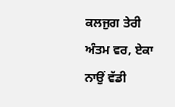ਕਲਜੁਗ ਤੇਰੀ ਅੰਤਮ ਵਰ, ਏਕਾ ਨਾਉਂ ਵੱਡੀ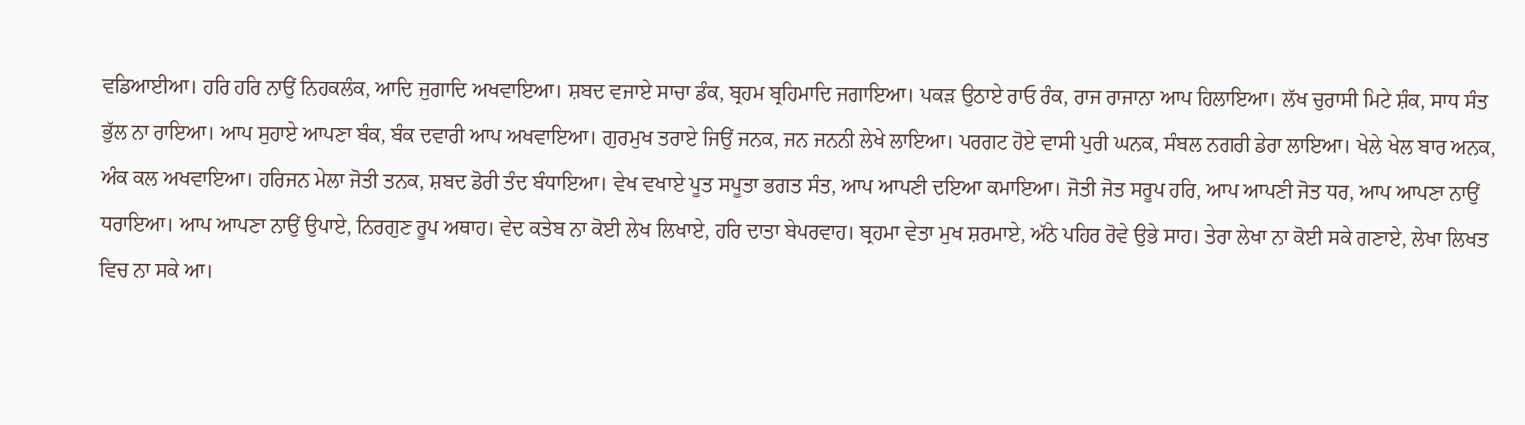ਵਡਿਆਈਆ। ਹਰਿ ਹਰਿ ਨਾਉਂ ਨਿਹਕਲੰਕ, ਆਦਿ ਜੁਗਾਦਿ ਅਖਵਾਇਆ। ਸ਼ਬਦ ਵਜਾਏ ਸਾਚਾ ਡੰਕ, ਬ੍ਰਹਮ ਬ੍ਰਹਿਮਾਦਿ ਜਗਾਇਆ। ਪਕੜ ਉਠਾਏ ਰਾਓ ਰੰਕ, ਰਾਜ ਰਾਜਾਨਾ ਆਪ ਹਿਲਾਇਆ। ਲੱਖ ਚੁਰਾਸੀ ਮਿਟੇ ਸ਼ੰਕ, ਸਾਧ ਸੰਤ ਭੁੱਲ ਨਾ ਰਾਇਆ। ਆਪ ਸੁਹਾਏ ਆਪਣਾ ਬੰਕ, ਬੰਕ ਦਵਾਰੀ ਆਪ ਅਖਵਾਇਆ। ਗੁਰਮੁਖ ਤਰਾਏ ਜਿਉਂ ਜਨਕ, ਜਨ ਜਨਨੀ ਲੇਖੇ ਲਾਇਆ। ਪਰਗਟ ਹੋਏ ਵਾਸੀ ਪੁਰੀ ਘਨਕ, ਸੰਬਲ ਨਗਰੀ ਡੇਰਾ ਲਾਇਆ। ਖੇਲੇ ਖੇਲ ਬਾਰ ਅਨਕ, ਅੰਕ ਕਲ ਅਖਵਾਇਆ। ਹਰਿਜਨ ਮੇਲਾ ਜੋਤੀ ਤਨਕ, ਸ਼ਬਦ ਡੋਰੀ ਤੰਦ ਬੰਧਾਇਆ। ਵੇਖ ਵਖਾਏ ਪੂਤ ਸਪੂਤਾ ਭਗਤ ਸੰਤ, ਆਪ ਆਪਣੀ ਦਇਆ ਕਮਾਇਆ। ਜੋਤੀ ਜੋਤ ਸਰੂਪ ਹਰਿ, ਆਪ ਆਪਣੀ ਜੋਤ ਧਰ, ਆਪ ਆਪਣਾ ਨਾਉਂ ਧਰਾਇਆ। ਆਪ ਆਪਣਾ ਨਾਉਂ ਉਪਾਏ, ਨਿਰਗੁਣ ਰੂਪ ਅਥਾਹ। ਵੇਦ ਕਤੇਬ ਨਾ ਕੋਈ ਲੇਖ ਲਿਖਾਏ, ਹਰਿ ਦਾਤਾ ਬੇਪਰਵਾਹ। ਬ੍ਰਹਮਾ ਵੇਤਾ ਮੁਖ ਸ਼ਰਮਾਏ, ਅੱਠੇ ਪਹਿਰ ਰੋਵੇ ਉਭੇ ਸਾਹ। ਤੇਰਾ ਲੇਖਾ ਨਾ ਕੋਈ ਸਕੇ ਗਣਾਏ, ਲੇਖਾ ਲਿਖਤ ਵਿਚ ਨਾ ਸਕੇ ਆ।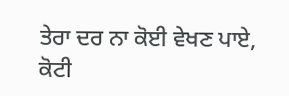ਤੇਰਾ ਦਰ ਨਾ ਕੋਈ ਵੇਖਣ ਪਾਏ, ਕੋਟੀ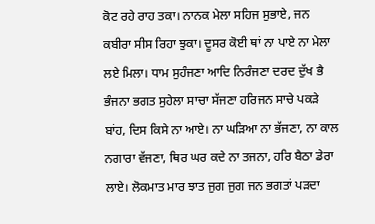ਕੋਟ ਰਹੇ ਰਾਹ ਤਕਾ। ਨਾਨਕ ਮੇਲਾ ਸਹਿਜ ਸੁਭਾਏ, ਜਨ ਕਬੀਰਾ ਸੀਸ ਰਿਹਾ ਝੁਕਾ। ਦੂਸਰ ਕੋਈ ਥਾਂ ਨਾ ਪਾਏ ਨਾ ਮੇਲਾ ਲਏ ਮਿਲਾ। ਧਾਮ ਸੁਹੰਜਣਾ ਆਦਿ ਨਿਰੰਜਣਾ ਦਰਦ ਦੁੱਖ ਭੈ ਭੰਜਨਾ ਭਗਤ ਸੁਹੇਲਾ ਸਾਚਾ ਸੱਜਣਾ ਹਰਿਜਨ ਸਾਚੇ ਪਕੜੇ ਬਾਂਹ, ਦਿਸ ਕਿਸੇ ਨਾ ਆਏ। ਨਾ ਘੜਿਆ ਨਾ ਭੱਜਣਾ, ਨਾ ਕਾਲ ਨਗਾਰਾ ਵੱਜਣਾ, ਥਿਰ ਘਰ ਕਦੇ ਨਾ ਤਜਨਾ, ਹਰਿ ਬੈਠਾ ਡੇਰਾ ਲਾਏ। ਲੋਕਮਾਤ ਮਾਰ ਝਾਤ ਜੁਗ ਜੁਗ ਜਨ ਭਗਤਾਂ ਪੜਦਾ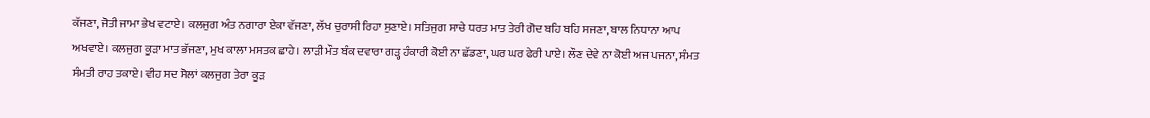ਕੱਜਣਾ, ਜੋਤੀ ਜਾਮਾ ਭੇਖ ਵਟਾਏ। ਕਲਜੁਗ ਅੰਤ ਨਗਾਰਾ ਏਕਾ ਵੱਜਣਾ, ਲੱਖ ਚੁਰਾਸੀ ਰਿਹਾ ਸੁਣਾਏ। ਸਤਿਜੁਗ ਸਾਚੇ ਧਰਤ ਮਾਤ ਤੇਰੀ ਗੋਦ ਬਹਿ ਬਹਿ ਸਜਣਾ, ਬਾਲ ਨਿਧਾਨਾ ਆਪ ਅਖਵਾਏ। ਕਲਜੁਗ ਕੂੜਾ ਮਾਤ ਭੱਜਣਾ, ਮੁਖ ਕਾਲਾ ਮਸਤਕ ਛਾਹੇ। ਲਾੜੀ ਮੌਤ ਬੰਕ ਦਵਾਰਾ ਗੜ੍ਹ ਹੰਕਾਰੀ ਕੋਈ ਨਾ ਛੱਡਣਾ, ਘਰ ਘਰ ਫੇਰੀ ਪਾਏ। ਲੌਣ ਦੇਵੇ ਨਾ ਕੋਈ ਅਜ ਪਜਨਾ, ਸੰਮਤ ਸੰਮਤੀ ਰਾਹ ਤਕਾਏ। ਵੀਹ ਸਦ ਸੋਲਾਂ ਕਲਜੁਗ ਤੇਰਾ ਕੂੜ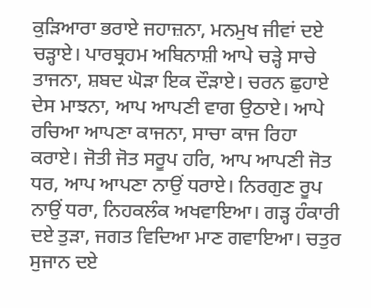ਕੁੜਿਆਰਾ ਭਰਾਏ ਜਹਾਜ਼ਨਾ, ਮਨਮੁਖ ਜੀਵਾਂ ਦਏ ਚੜ੍ਹਾਏ। ਪਾਰਬ੍ਰਹਮ ਅਬਿਨਾਸ਼ੀ ਆਪੇ ਚੜ੍ਹੇ ਸਾਚੇ ਤਾਜਨਾ, ਸ਼ਬਦ ਘੋੜਾ ਇਕ ਦੌੜਾਏ। ਚਰਨ ਛੁਹਾਏ ਦੇਸ ਮਾਝਨਾ, ਆਪ ਆਪਣੀ ਵਾਗ ਉਠਾਏ। ਆਪੇ ਰਚਿਆ ਆਪਣਾ ਕਾਜਨਾ, ਸਾਚਾ ਕਾਜ ਰਿਹਾ ਕਰਾਏ। ਜੋਤੀ ਜੋਤ ਸਰੂਪ ਹਰਿ, ਆਪ ਆਪਣੀ ਜੋਤ ਧਰ, ਆਪ ਆਪਣਾ ਨਾਉਂ ਧਰਾਏ। ਨਿਰਗੁਣ ਰੂਪ ਨਾਉਂ ਧਰਾ, ਨਿਹਕਲੰਕ ਅਖਵਾਇਆ। ਗੜ੍ਹ ਹੰਕਾਰੀ ਦਏ ਤੁੜਾ, ਜਗਤ ਵਿਦਿਆ ਮਾਣ ਗਵਾਇਆ। ਚਤੁਰ ਸੁਜਾਨ ਦਏ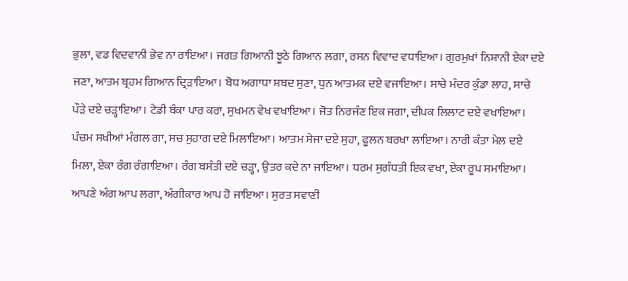ਭੁਲਾ, ਵਡ ਵਿਦਵਾਨੀ ਭੇਵ ਨਾ ਰਾਇਆ। ਜਗਤ ਗਿਆਨੀ ਝੂਠੇ ਗਿਆਨ ਲਗਾ, ਰਸਨ ਵਿਵਾਦ ਵਧਾਇਆ। ਗੁਰਮੁਖਾਂ ਨਿਸ਼ਾਨੀ ਏਕਾ ਦਏ ਜਣਾ, ਆਤਮ ਬ੍ਰਹਮ ਗਿਆਨ ਦ੍ਰਿੜਾਇਆ। ਬੋਧ ਅਗਾਧਾ ਸ਼ਬਦ ਸੁਣਾ, ਧੁਨ ਆਤਮਕ ਦਏ ਵਜਾਇਆ। ਸਾਚੇ ਮੰਦਰ ਕੁੰਡਾ ਲਾਹ, ਸਾਚੇ ਪੌੜੇ ਦਏ ਚੜ੍ਹਾਇਆ। ਟੇਡੀ ਬੰਕਾ ਪਾਰ ਕਰਾ, ਸੁਖਮਨ ਵੇਖ ਵਖਾਇਆ। ਜੋਤ ਨਿਰਜੰਣ ਇਕ ਜਗਾ, ਦੀਪਕ ਲਿਲਾਟ ਦਏ ਵਖਾਇਆ। ਪੰਚਮ ਸਖੀਆਂ ਮੰਗਲ ਗਾ, ਸਚ ਸੁਹਾਗ ਦਏ ਮਿਲਾਇਆ। ਆਤਮ ਸੇਜਾ ਦਏ ਸੁਹਾ, ਫੂਲਨ ਬਰਖਾ ਲਾਇਆ। ਨਾਰੀ ਕੰਤਾ ਮੇਲ ਦਏ ਮਿਲਾ, ਏਕਾ ਰੰਗ ਰੰਗਾਇਆ। ਰੰਗ ਬਸੰਤੀ ਦਏ ਚੜ੍ਹਾ, ਉਤਰ ਕਦੇ ਨਾ ਜਾਇਆ। ਧਰਮ ਸੁਗੰਧਤੀ ਇਕ ਵਖਾ, ਏਕਾ ਰੂਪ ਸਮਾਇਆ। ਆਪਣੇ ਅੰਗ ਆਪ ਲਗਾ, ਅੰਗੀਕਾਰ ਆਪ ਹੋ ਜਾਇਆ। ਸੁਰਤ ਸਵਾਣੀ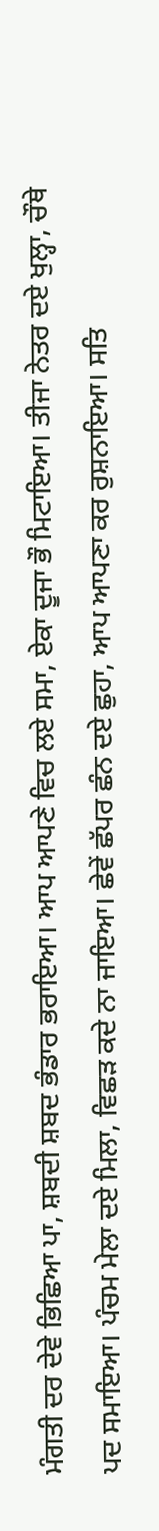ਮੰਗਤੀ ਦਰ ਦੇਵੇ ਭਿਛਿਆ ਪਾ, ਸ਼ਬਦੀ ਸ਼ਬਦ ਭੰਡਾਰ ਭਰਾਇਆ। ਆਪ ਆਪਣੇ ਵਿਚ ਲਏ ਸਮਾ, ਏਕਾ ਦੂਜਾ ਭੌ ਮਿਟਾਇਆ। ਤੀਜਾ ਨੇਤਰ ਦਏ ਖੁਲ੍ਹਾ, ਚੌਥੇ ਪਦ ਸਮਾਇਆ। ਪੰਚਮ ਮੇਲਾ ਦਏ ਮਿਲਾ, ਵਿਛੜ ਕਦੇ ਨਾ ਜਾਇਆ। ਛੇਵੇਂ ਛੱਪਰ ਛੰਨ ਦਏ ਛੁਹਾ, ਆਪ ਆਪਣਾ ਕਰ ਰੁਸ਼ਨਾਇਆ। ਸਤਿ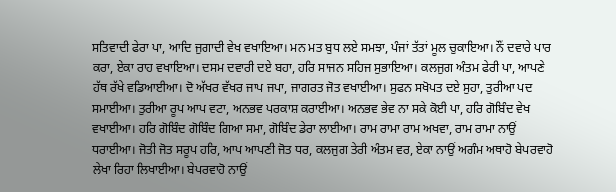ਸਤਿਵਾਦੀ ਫੇਰਾ ਪਾ, ਆਦਿ ਜੁਗਾਦੀ ਵੇਖ ਵਖਾਇਆ। ਮਨ ਮਤ ਬੁਧ ਲਏ ਸਮਝਾ, ਪੰਜਾਂ ਤੱਤਾਂ ਮੂਲ ਚੁਕਾਇਆ। ਨੌਂ ਦਵਾਰੇ ਪਾਰ ਕਰਾ, ਏਕਾ ਰਾਹ ਵਖਾਇਆ। ਦਸਮ ਦਵਾਰੀ ਦਏ ਬਹਾ, ਹਰਿ ਸਾਜਨ ਸਹਿਜ ਸੁਭਾਇਆ। ਕਲਜੁਗ ਅੰਤਮ ਫੇਰੀ ਪਾ, ਆਪਣੇ ਹੱਥ ਰੱਖੇ ਵਡਿਆਈਆ। ਦੋ ਅੱਖਰ ਵੱਖਰ ਜਾਪ ਜਪਾ, ਜਾਗਰਤ ਜੋਤ ਵਖਾਈਆ। ਸੁਫਨ ਸਖੋਪਤ ਦਏ ਸੁਹਾ, ਤੁਰੀਆ ਪਦ ਸਮਾਈਆ। ਤੁਰੀਆ ਰੂਪ ਆਪ ਵਟਾ, ਅਨਭਵ ਪਰਕਾਸ਼ ਕਰਾਈਆ। ਅਨਭਵ ਭੇਵ ਨਾ ਸਕੇ ਕੋਈ ਪਾ, ਹਰਿ ਗੋਬਿੰਦ ਵੇਖ ਵਖਾਈਆ। ਹਰਿ ਗੋਬਿੰਦ ਗੋਬਿੰਦ ਗਿਆ ਸਮਾ, ਗੋਬਿੰਦ ਡੇਰਾ ਲਾਈਆ। ਰਾਮ ਰਾਮਾ ਰਾਮ ਅਖਵਾ, ਰਾਮ ਰਾਮਾ ਨਾਉਂ ਧਰਾਈਆ। ਜੋਤੀ ਜੋਤ ਸਰੂਪ ਹਰਿ, ਆਪ ਆਪਣੀ ਜੋਤ ਧਰ, ਕਲਜੁਗ ਤੇਰੀ ਅੰਤਮ ਵਰ, ਏਕਾ ਨਾਉਂ ਅਗੰਮ ਅਥਾਹੋ ਬੇਪਰਵਾਹੋ ਲੇਖਾ ਰਿਹਾ ਲਿਖਾਈਆ। ਬੇਪਰਵਾਹੋ ਨਾਉਂ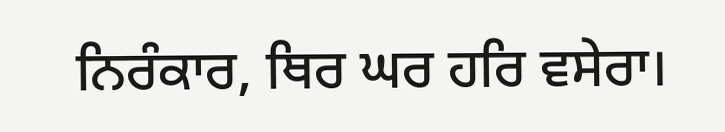ਨਿਰੰਕਾਰ, ਥਿਰ ਘਰ ਹਰਿ ਵਸੇਰਾ।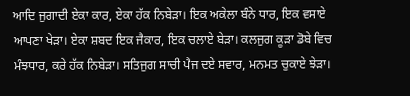ਆਦਿ ਜੁਗਾਦੀ ਏਕਾ ਕਾਰ, ਏਕਾ ਹੱਕ ਨਿਬੇੜਾ। ਇਕ ਅਕੇਲਾ ਬੰਨੇ ਧਾਰ, ਇਕ ਵਸਾਏ ਆਪਣਾ ਖੇੜਾ। ਏਕਾ ਸ਼ਬਦ ਇਕ ਜੈਕਾਰ, ਇਕ ਚਲਾਏ ਬੇੜਾ। ਕਲਜੁਗ ਕੂੜਾ ਡੋਬੇ ਵਿਚ ਮੰਝਧਾਰ, ਕਰੇ ਹੱਕ ਨਿਬੇੜਾ। ਸਤਿਜੁਗ ਸਾਚੀ ਪੈਜ ਦਏ ਸਵਾਰ, ਮਨਮਤ ਚੁਕਾਏ ਝੇੜਾ।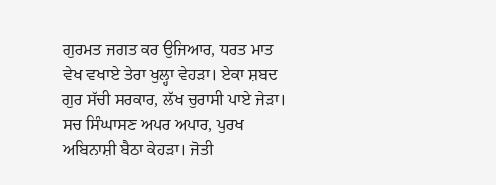ਗੁਰਮਤ ਜਗਤ ਕਰ ਉਜਿਆਰ, ਧਰਤ ਮਾਤ ਵੇਖ ਵਖਾਏ ਤੇਰਾ ਖੁਲ੍ਹਾ ਵੇਹੜਾ। ਏਕਾ ਸ਼ਬਦ ਗੁਰ ਸੱਚੀ ਸਰਕਾਰ, ਲੱਖ ਚੁਰਾਸੀ ਪਾਏ ਜੇੜਾ। ਸਚ ਸਿੰਘਾਸਣ ਅਪਰ ਅਪਾਰ, ਪੁਰਖ ਅਬਿਨਾਸ਼ੀ ਬੈਠਾ ਕੇਹੜਾ। ਜੋਤੀ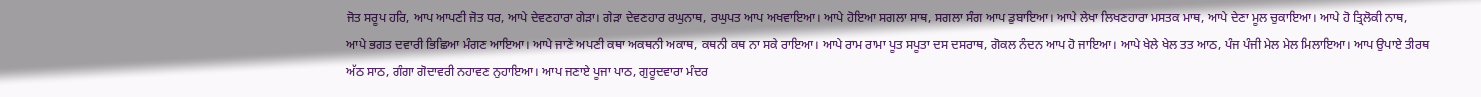ਜੋਤ ਸਰੂਪ ਹਰਿ, ਆਪ ਆਪਣੀ ਜੋਤ ਧਰ, ਆਪੇ ਦੇਵਣਹਾਰਾ ਗੇੜਾ। ਗੇੜਾ ਦੇਵਣਹਾਰ ਰਘੁਨਾਥ, ਰਘੁਪਤ ਆਪ ਅਖਵਾਇਆ। ਆਪੇ ਹੋਇਆ ਸਗਲਾ ਸਾਥ, ਸਗਲਾ ਸੰਗ ਆਪ ਡੁਬਾਇਆ। ਆਪੇ ਲੇਖਾ ਲਿਖਣਹਾਰਾ ਮਸਤਕ ਮਾਥ, ਆਪੇ ਦੇਣਾ ਮੂਲ ਚੁਕਾਇਆ। ਆਪੇ ਹੋ ਤ੍ਰਿਲੋਕੀ ਨਾਥ, ਆਪੇ ਭਗਤ ਦਵਾਰੀ ਭਿਛਿਆ ਮੰਗਣ ਆਇਆ। ਆਪੇ ਜਾਣੇ ਅਪਣੀ ਕਥਾ ਅਕਥਨੀ ਅਕਾਥ, ਕਥਨੀ ਕਥ ਨਾ ਸਕੇ ਰਾਇਆ। ਆਪੇ ਰਾਮ ਰਾਮਾ ਪੂਤ ਸਪੂਤਾ ਦਸ ਦਸਰਾਥ, ਗੋਕਲ ਨੰਦਨ ਆਪ ਹੋ ਜਾਇਆ। ਆਪੇ ਖੇਲੇ ਖੇਲ ਤਤ ਆਠ, ਪੰਜ ਪੰਜੀ ਮੇਲ ਮੇਲ ਮਿਲਾਇਆ। ਆਪ ਉਪਾਏ ਤੀਰਥ ਅੱਠ ਸਾਠ, ਗੰਗਾ ਗੋਦਾਵਰੀ ਨਹਾਵਣ ਨੁਹਾਇਆ। ਆਪ ਜਣਾਏ ਪੂਜਾ ਪਾਠ, ਗੁਰੂਦਵਾਰਾ ਮੰਦਰ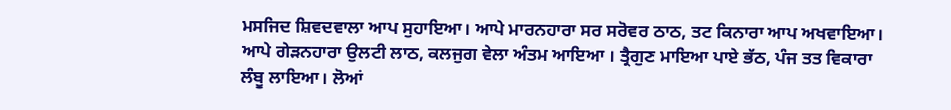ਮਸਜਿਦ ਸ਼ਿਵਦਵਾਲਾ ਆਪ ਸੁਹਾਇਆ। ਆਪੇ ਮਾਰਨਹਾਰਾ ਸਰ ਸਰੋਵਰ ਠਾਠ, ਤਟ ਕਿਨਾਰਾ ਆਪ ਅਖਵਾਇਆ। ਆਪੇ ਗੇੜਨਹਾਰਾ ਉਲਟੀ ਲਾਠ, ਕਲਜੁਗ ਵੇਲਾ ਅੰਤਮ ਆਇਆ । ਤ੍ਰੈਗੁਣ ਮਾਇਆ ਪਾਏ ਭੱਠ, ਪੰਜ ਤਤ ਵਿਕਾਰਾ ਲੰਬੂ ਲਾਇਆ। ਲੋਆਂ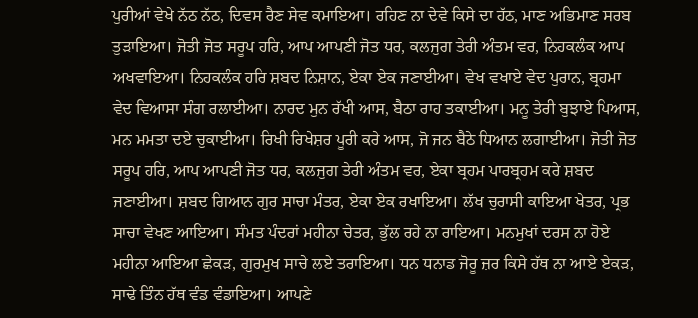ਪੁਰੀਆਂ ਵੇਖੇ ਨੱਠ ਨੱਠ, ਦਿਵਸ ਰੈਣ ਸੇਵ ਕਮਾਇਆ। ਰਹਿਣ ਨਾ ਦੇਵੇ ਕਿਸੇ ਦਾ ਹੱਠ, ਮਾਣ ਅਭਿਮਾਣ ਸਰਬ ਤੁੜਾਇਆ। ਜੋਤੀ ਜੋਤ ਸਰੂਪ ਹਰਿ, ਆਪ ਆਪਣੀ ਜੋਤ ਧਰ, ਕਲਜੁਗ ਤੇਰੀ ਅੰਤਮ ਵਰ, ਨਿਹਕਲੰਕ ਆਪ ਅਖਵਾਇਆ। ਨਿਹਕਲੰਕ ਹਰਿ ਸ਼ਬਦ ਨਿਸ਼ਾਨ, ਏਕਾ ਏਕ ਜਣਾਈਆ। ਵੇਖ ਵਖਾਏ ਵੇਦ ਪੁਰਾਨ, ਬ੍ਰਹਮਾ ਵੇਦ ਵਿਆਸਾ ਸੰਗ ਰਲਾਈਆ। ਨਾਰਦ ਮੁਨ ਰੱਖੀ ਆਸ, ਬੈਠਾ ਰਾਹ ਤਕਾਈਆ। ਮਨੂ ਤੇਰੀ ਬੁਝਾਏ ਪਿਆਸ, ਮਨ ਮਮਤਾ ਦਏ ਚੁਕਾਈਆ। ਰਿਖੀ ਰਿਖੇਸ਼ਰ ਪੂਰੀ ਕਰੇ ਆਸ, ਜੋ ਜਨ ਬੈਠੇ ਧਿਆਨ ਲਗਾਈਆ। ਜੋਤੀ ਜੋਤ ਸਰੂਪ ਹਰਿ, ਆਪ ਆਪਣੀ ਜੋਤ ਧਰ, ਕਲਜੁਗ ਤੇਰੀ ਅੰਤਮ ਵਰ, ਏਕਾ ਬ੍ਰਹਮ ਪਾਰਬ੍ਰਹਮ ਕਰੇ ਸ਼ਬਦ ਜਣਾਈਆ। ਸ਼ਬਦ ਗਿਆਨ ਗੁਰ ਸਾਚਾ ਮੰਤਰ, ਏਕਾ ਏਕ ਰਖਾਇਆ। ਲੱਖ ਚੁਰਾਸੀ ਕਾਇਆ ਖੇਤਰ, ਪ੍ਰਭ ਸਾਚਾ ਵੇਖਣ ਆਇਆ। ਸੰਮਤ ਪੰਦਰਾਂ ਮਹੀਨਾ ਚੇਤਰ, ਭੁੱਲ ਰਹੇ ਨਾ ਰਾਇਆ। ਮਨਮੁਖਾਂ ਦਰਸ ਨਾ ਹੋਏ ਮਹੀਨਾ ਆਇਆ ਛੇਕੜ, ਗੁਰਮੁਖ ਸਾਚੇ ਲਏ ਤਰਾਇਆ। ਧਨ ਧਨਾਡ ਜੋਰੂ ਜ਼ਰ ਕਿਸੇ ਹੱਥ ਨਾ ਆਏ ਏਕੜ, ਸਾਢੇ ਤਿੰਨ ਹੱਥ ਵੰਡ ਵੰਡਾਇਆ। ਆਪਣੇ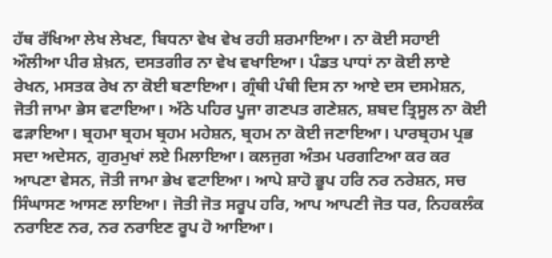ਹੱਥ ਰੱਖਿਆ ਲੇਖ ਲੇਖਣ, ਬਿਧਨਾ ਵੇਖ ਵੇਖ ਰਹੀ ਸ਼ਰਮਾਇਆ। ਨਾ ਕੋਈ ਸਹਾਈ ਔਲੀਆ ਪੀਰ ਸ਼ੇਖ਼ਨ, ਦਸਤਗੀਰ ਨਾ ਵੇਖ ਵਖਾਇਆ। ਪੰਡਤ ਪਾਧਾਂ ਨਾ ਕੋਈ ਲਾਏ ਰੇਖਨ, ਮਸਤਕ ਰੇਖ ਨਾ ਕੋਈ ਬਣਾਇਆ। ਗ੍ਰੰਥੀ ਪੰਥੀ ਦਿਸ ਨਾ ਆਏ ਦਸ ਦਸਮੇਸ਼ਨ, ਜੋਤੀ ਜਾਮਾ ਭੇਸ ਵਟਾਇਆ। ਅੱਠੇ ਪਹਿਰ ਪੂਜਾ ਗਣਪਤ ਗਣੇਸ਼ਨ, ਸ਼ਬਦ ਤ੍ਰਿਸੂਲ ਨਾ ਕੋਈ ਫੜਾਇਆ। ਬ੍ਰਹਮਾ ਬ੍ਰਹਮ ਬ੍ਰਹਮ ਮਹੇਸ਼ਨ, ਬ੍ਰਹਮ ਨਾ ਕੋਈ ਜਣਾਇਆ। ਪਾਰਬ੍ਰਹਮ ਪ੍ਰਭ ਸਦਾ ਅਦੇਸਨ, ਗੁਰਮੁਖਾਂ ਲਏ ਮਿਲਾਇਆ। ਕਲਜੁਗ ਅੰਤਮ ਪਰਗਟਿਆ ਕਰ ਕਰ ਆਪਣਾ ਵੇਸਨ, ਜੋਤੀ ਜਾਮਾ ਭੇਖ ਵਟਾਇਆ। ਆਪੇ ਸ਼ਾਹੋ ਭੂਪ ਹਰਿ ਨਰ ਨਰੇਸ਼ਨ, ਸਚ ਸਿੰਘਾਸਣ ਆਸਣ ਲਾਇਆ। ਜੋਤੀ ਜੋਤ ਸਰੂਪ ਹਰਿ, ਆਪ ਆਪਣੀ ਜੋਤ ਧਰ, ਨਿਹਕਲੰਕ ਨਰਾਇਣ ਨਰ, ਨਰ ਨਰਾਇਣ ਰੂਪ ਹੋ ਆਇਆ।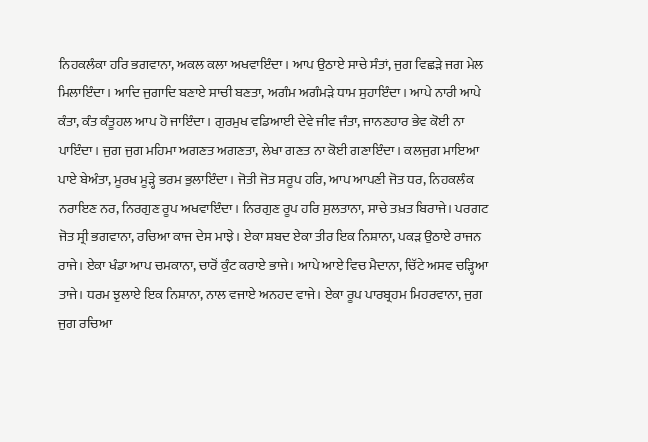ਨਿਹਕਲੰਕਾ ਹਰਿ ਭਗਵਾਨਾ, ਅਕਲ ਕਲਾ ਅਖਵਾਇੰਦਾ। ਆਪ ਉਠਾਏ ਸਾਚੇ ਸੰਤਾਂ, ਜੁਗ ਵਿਛੜੇ ਜਗ ਮੇਲ ਮਿਲਾਇੰਦਾ। ਆਦਿ ਜੁਗਾਦਿ ਬਣਾਏ ਸਾਚੀ ਬਣਤਾ, ਅਗੰਮ ਅਗੰਮੜੇ ਧਾਮ ਸੁਹਾਇੰਦਾ। ਆਪੇ ਨਾਰੀ ਆਪੇ ਕੰਤਾ, ਕੰਤ ਕੰਤੂਹਲ ਆਪ ਹੋ ਜਾਇੰਦਾ। ਗੁਰਮੁਖ ਵਡਿਆਈ ਦੇਵੇ ਜੀਵ ਜੰਤਾ, ਜਾਨਣਹਾਰ ਭੇਵ ਕੋਈ ਨਾ ਪਾਇੰਦਾ। ਜੁਗ ਜੁਗ ਮਹਿਮਾ ਅਗਣਤ ਅਗਣਤਾ, ਲੇਖਾ ਗਣਤ ਨਾ ਕੋਈ ਗਣਾਇੰਦਾ। ਕਲਜੁਗ ਮਾਇਆ ਪਾਏ ਬੇਅੰਤਾ, ਮੂਰਖ ਮੂੜ੍ਹੇ ਭਰਮ ਭੁਲਾਇੰਦਾ। ਜੋਤੀ ਜੋਤ ਸਰੂਪ ਹਰਿ, ਆਪ ਆਪਣੀ ਜੋਤ ਧਰ, ਨਿਹਕਲੰਕ ਨਰਾਇਣ ਨਰ, ਨਿਰਗੁਣ ਰੂਪ ਅਖਵਾਇੰਦਾ। ਨਿਰਗੁਣ ਰੂਪ ਹਰਿ ਸੁਲਤਾਨਾ, ਸਾਚੇ ਤਖ਼ਤ ਬਿਰਾਜੇ। ਪਰਗਟ ਜੋਤ ਸ੍ਰੀ ਭਗਵਾਨਾ, ਰਚਿਆ ਕਾਜ ਦੇਸ ਮਾਝੇ। ਏਕਾ ਸ਼ਬਦ ਏਕਾ ਤੀਰ ਇਕ ਨਿਸ਼ਾਨਾ, ਪਕੜ ਉਠਾਏ ਰਾਜਨ ਰਾਜੇ। ਏਕਾ ਖੰਡਾ ਆਪ ਚਮਕਾਨਾ, ਚਾਰੋਂ ਕੁੰਟ ਕਰਾਏ ਭਾਜੇ। ਆਪੇ ਆਏ ਵਿਚ ਮੈਦਾਨਾ, ਚਿੱਟੇ ਅਸਵ ਚੜ੍ਹਿਆ ਤਾਜੇ। ਧਰਮ ਝੁਲਾਏ ਇਕ ਨਿਸ਼ਾਨਾ, ਨਾਲ ਵਜਾਏ ਅਨਹਦ ਵਾਜੇ। ਏਕਾ ਰੂਪ ਪਾਰਬ੍ਰਹਮ ਮਿਹਰਵਾਨਾ, ਜੁਗ ਜੁਗ ਰਚਿਆ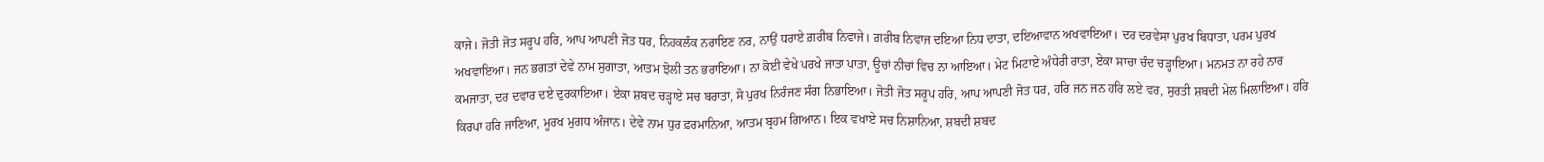ਕਾਜੇ। ਜੋਤੀ ਜੋਤ ਸਰੂਪ ਹਰਿ, ਆਪ ਆਪਣੀ ਜੋਤ ਧਰ, ਨਿਹਕਲੰਕ ਨਰਾਇਣ ਨਰ, ਨਾਉਂ ਧਰਾਏ ਗ਼ਰੀਬ ਨਿਵਾਜੇ। ਗ਼ਰੀਬ ਨਿਵਾਜ ਦਇਆ ਨਿਧ ਦਾਤਾ, ਦਇਆਵਾਨ ਅਖਵਾਇਆ। ਦਰ ਦਰਵੇਸਾ ਪੁਰਖ ਬਿਧਾਤਾ, ਪਰਮ ਪੁਰਖ ਅਖਵਾਇਆ। ਜਨ ਭਗਤਾਂ ਦੇਵੇ ਨਾਮ ਸੁਗਾਤਾ, ਆਤਮ ਝੋਲੀ ਤਨ ਭਰਾਇਆ। ਨਾ ਕੋਈ ਵੇਖੇ ਪਰਖੇ ਜਾਤਾ ਪਾਤਾ, ਊਚਾਂ ਨੀਚਾਂ ਵਿਚ ਨਾ ਆਇਆ। ਮੇਟ ਮਿਟਾਏ ਅੰਧੇਰੀ ਰਾਤਾ, ਏਕਾ ਸਾਚਾ ਚੰਦ ਚੜ੍ਹਾਇਆ। ਮਨਮਤ ਨਾ ਰਹੇ ਨਾਰ ਕਮਜਾਤਾ, ਦਰ ਦਵਾਰ ਦਏ ਦੁਰਕਾਇਆ। ਏਕਾ ਸ਼ਬਦ ਚੜ੍ਹਾਏ ਸਚ ਬਰਾਤਾ, ਸੋ ਪੁਰਖ ਨਿਰੰਜਣ ਸੰਗ ਨਿਭਾਇਆ। ਜੋਤੀ ਜੋਤ ਸਰੂਪ ਹਰਿ, ਆਪ ਆਪਣੀ ਜੋਤ ਧਰ, ਹਰਿ ਜਨ ਜਨ ਹਰਿ ਲਏ ਵਰ, ਸੁਰਤੀ ਸ਼ਬਦੀ ਮੇਲ ਮਿਲਾਇਆ। ਹਰਿ ਕਿਰਪਾ ਹਰਿ ਜਾਣਿਆ, ਮੂਰਖ ਮੁਗਧ ਅੰਜਾਨ। ਦੇਵੇ ਨਾਮ ਧੁਰ ਫ਼ਰਮਾਨਿਆ, ਆਤਮ ਬ੍ਰਹਮ ਗਿਆਨ। ਇਕ ਵਖਾਏ ਸਚ ਨਿਸ਼ਾਨਿਆ, ਸ਼ਬਦੀ ਸ਼ਬਦ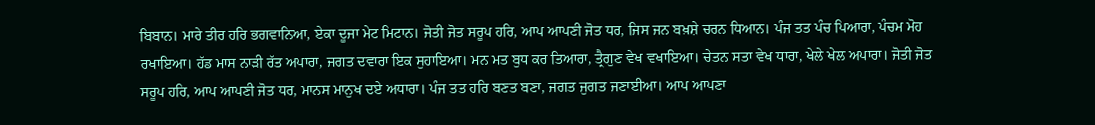ਬਿਬਾਨ। ਮਾਰੇ ਤੀਰ ਹਰਿ ਭਗਵਾਨਿਆ, ਏਕਾ ਦੂਜਾ ਮੇਟ ਮਿਟਾਨ। ਜੋਤੀ ਜੋਤ ਸਰੂਪ ਹਰਿ, ਆਪ ਆਪਣੀ ਜੋਤ ਧਰ, ਜਿਸ ਜਨ ਬਖ਼ਸ਼ੇ ਚਰਨ ਧਿਆਨ। ਪੰਜ ਤਤ ਪੰਚ ਪਿਆਰਾ, ਪੰਚਮ ਮੋਹ ਰਖਾਇਆ। ਹੱਡ ਮਾਸ ਨਾੜੀ ਰੱਤ ਅਪਾਰਾ, ਜਗਤ ਦਵਾਰਾ ਇਕ ਸੁਹਾਇਆ। ਮਨ ਮਤ ਬੁਧ ਕਰ ਤਿਆਰਾ, ਤ੍ਰੈਗੁਣ ਵੇਖ ਵਖਾਇਆ। ਚੇਤਨ ਸਤਾ ਵੇਖ ਧਾਰਾ, ਖੇਲੇ ਖੇਲ ਅਪਾਰਾ। ਜੋਤੀ ਜੋਤ ਸਰੂਪ ਹਰਿ, ਆਪ ਆਪਣੀ ਜੋਤ ਧਰ, ਮਾਨਸ ਮਾਨੁਖ ਦਏ ਅਧਾਰਾ। ਪੰਜ ਤਤ ਹਰਿ ਬਣਤ ਬਣਾ, ਜਗਤ ਜੁਗਤ ਜਣਾਈਆ। ਆਪ ਆਪਣਾ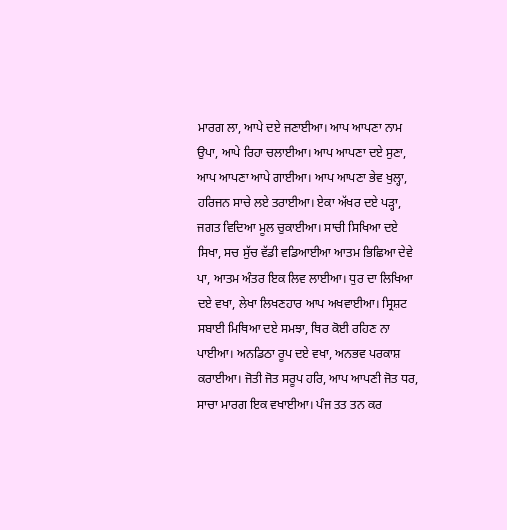ਮਾਰਗ ਲਾ, ਆਪੇ ਦਏ ਜਣਾਈਆ। ਆਪ ਆਪਣਾ ਨਾਮ ਉਪਾ, ਆਪੇ ਰਿਹਾ ਚਲਾਈਆ। ਆਪ ਆਪਣਾ ਦਏ ਸੁਣਾ, ਆਪ ਆਪਣਾ ਆਪੇ ਗਾਈਆ। ਆਪ ਆਪਣਾ ਭੇਵ ਖੁਲ੍ਹਾ, ਹਰਿਜਨ ਸਾਚੇ ਲਏ ਤਰਾਈਆ। ਏਕਾ ਅੱਖਰ ਦਏ ਪੜ੍ਹਾ, ਜਗਤ ਵਿਦਿਆ ਮੂਲ ਚੁਕਾਈਆ। ਸਾਚੀ ਸਿਖਿਆ ਦਏ ਸਿਖਾ, ਸਚ ਸੁੱਚ ਵੱਡੀ ਵਡਿਆਈਆ ਆਤਮ ਭਿਛਿਆ ਦੇਵੇ ਪਾ, ਆਤਮ ਅੰਤਰ ਇਕ ਲਿਵ ਲਾਈਆ। ਧੁਰ ਦਾ ਲਿਖਿਆ ਦਏ ਵਖਾ, ਲੇਖਾ ਲਿਖਣਹਾਰ ਆਪ ਅਖਵਾਈਆ। ਸ੍ਰਿਸ਼ਟ ਸਬਾਈ ਮਿਥਿਆ ਦਏ ਸਮਝਾ, ਥਿਰ ਕੋਈ ਰਹਿਣ ਨਾ ਪਾਈਆ। ਅਨਡਿਠਾ ਰੂਪ ਦਏ ਵਖਾ, ਅਨਭਵ ਪਰਕਾਸ਼ ਕਰਾਈਆ। ਜੋਤੀ ਜੋਤ ਸਰੂਪ ਹਰਿ, ਆਪ ਆਪਣੀ ਜੋਤ ਧਰ, ਸਾਚਾ ਮਾਰਗ ਇਕ ਵਖਾਈਆ। ਪੰਜ ਤਤ ਤਨ ਕਰ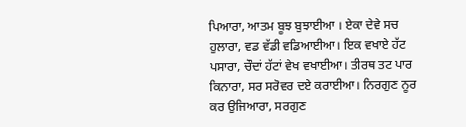ਪਿਆਰਾ, ਆਤਮ ਬੂਝ ਬੁਝਾਈਆ । ਏਕਾ ਦੇਵੇ ਸਚ ਹੁਲਾਰਾ, ਵਡ ਵੱਡੀ ਵਡਿਆਈਆ। ਇਕ ਵਖਾਏ ਹੱਟ ਪਸਾਰਾ, ਚੌਦਾਂ ਹੱਟਾਂ ਵੇਖ ਵਖਾਈਆ। ਤੀਰਥ ਤਟ ਪਾਰ ਕਿਨਾਰਾ, ਸਰ ਸਰੋਵਰ ਦਏ ਕਰਾਈਆ। ਨਿਰਗੁਣ ਨੂਰ ਕਰ ਉਜਿਆਰਾ, ਸਰਗੁਣ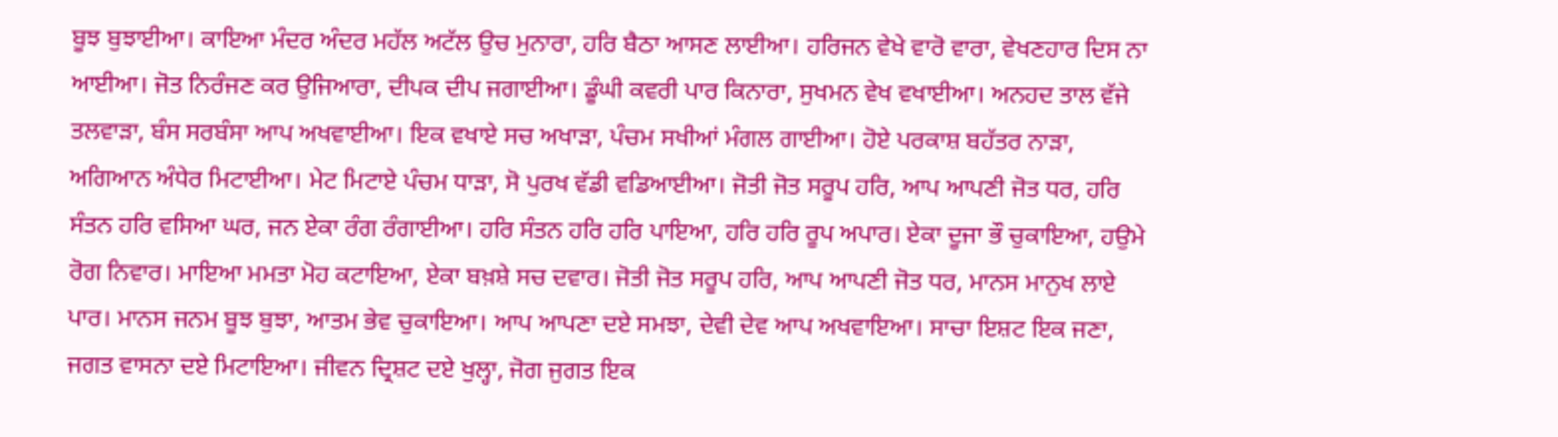ਬੂਝ ਬੁਝਾਈਆ। ਕਾਇਆ ਮੰਦਰ ਅੰਦਰ ਮਹੱਲ ਅਟੱਲ ਉਚ ਮੁਨਾਰਾ, ਹਰਿ ਬੈਠਾ ਆਸਣ ਲਾਈਆ। ਹਰਿਜਨ ਵੇਖੇ ਵਾਰੋ ਵਾਰਾ, ਵੇਖਣਹਾਰ ਦਿਸ ਨਾ ਆਈਆ। ਜੋਤ ਨਿਰੰਜਣ ਕਰ ਉਜਿਆਰਾ, ਦੀਪਕ ਦੀਪ ਜਗਾਈਆ। ਡੂੰਘੀ ਕਵਰੀ ਪਾਰ ਕਿਨਾਰਾ, ਸੁਖਮਨ ਵੇਖ ਵਖਾਈਆ। ਅਨਹਦ ਤਾਲ ਵੱਜੇ ਤਲਵਾੜਾ, ਬੰਸ ਸਰਬੰਸਾ ਆਪ ਅਖਵਾਈਆ। ਇਕ ਵਖਾਏ ਸਚ ਅਖਾੜਾ, ਪੰਚਮ ਸਖੀਆਂ ਮੰਗਲ ਗਾਈਆ। ਹੋਏ ਪਰਕਾਸ਼ ਬਹੱਤਰ ਨਾੜਾ, ਅਗਿਆਨ ਅੰਧੇਰ ਮਿਟਾਈਆ। ਮੇਟ ਮਿਟਾਏ ਪੰਚਮ ਧਾੜਾ, ਸੋ ਪੁਰਖ ਵੱਡੀ ਵਡਿਆਈਆ। ਜੋਤੀ ਜੋਤ ਸਰੂਪ ਹਰਿ, ਆਪ ਆਪਣੀ ਜੋਤ ਧਰ, ਹਰਿ ਸੰਤਨ ਹਰਿ ਵਸਿਆ ਘਰ, ਜਨ ਏਕਾ ਰੰਗ ਰੰਗਾਈਆ। ਹਰਿ ਸੰਤਨ ਹਰਿ ਹਰਿ ਪਾਇਆ, ਹਰਿ ਹਰਿ ਰੂਪ ਅਪਾਰ। ਏਕਾ ਦੂਜਾ ਭੌ ਚੁਕਾਇਆ, ਹਉਮੇ ਰੋਗ ਨਿਵਾਰ। ਮਾਇਆ ਮਮਤਾ ਮੋਹ ਕਟਾਇਆ, ਏਕਾ ਬਖ਼ਸ਼ੇ ਸਚ ਦਵਾਰ। ਜੋਤੀ ਜੋਤ ਸਰੂਪ ਹਰਿ, ਆਪ ਆਪਣੀ ਜੋਤ ਧਰ, ਮਾਨਸ ਮਾਨੁਖ ਲਾਏ ਪਾਰ। ਮਾਨਸ ਜਨਮ ਬੂਝ ਬੁਝਾ, ਆਤਮ ਭੇਵ ਚੁਕਾਇਆ। ਆਪ ਆਪਣਾ ਦਏ ਸਮਝਾ, ਦੇਵੀ ਦੇਵ ਆਪ ਅਖਵਾਇਆ। ਸਾਚਾ ਇਸ਼ਟ ਇਕ ਜਣਾ, ਜਗਤ ਵਾਸਨਾ ਦਏ ਮਿਟਾਇਆ। ਜੀਵਨ ਦ੍ਰਿਸ਼ਟ ਦਏ ਖੁਲ੍ਹਾ, ਜੋਗ ਜੁਗਤ ਇਕ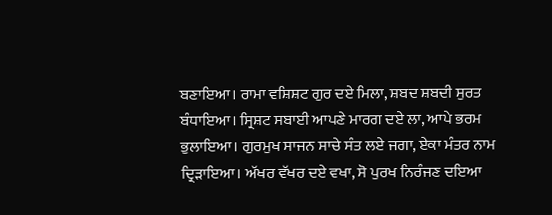ਬਣਾਇਆ। ਰਾਮਾ ਵਸ਼ਿਸ਼ਟ ਗੁਰ ਦਏ ਮਿਲਾ, ਸ਼ਬਦ ਸ਼ਬਦੀ ਸੁਰਤ ਬੰਧਾਇਆ। ਸ੍ਰਿਸ਼ਟ ਸਬਾਈ ਆਪਣੇ ਮਾਰਗ ਦਏ ਲਾ, ਆਪੇ ਭਰਮ ਭੁਲਾਇਆ। ਗੁਰਮੁਖ ਸਾਜਨ ਸਾਚੇ ਸੰਤ ਲਏ ਜਗਾ, ਏਕਾ ਮੰਤਰ ਨਾਮ ਦ੍ਰਿੜਾਇਆ। ਅੱਖਰ ਵੱਖਰ ਦਏ ਵਖਾ, ਸੋ ਪੁਰਖ ਨਿਰੰਜਣ ਦਇਆ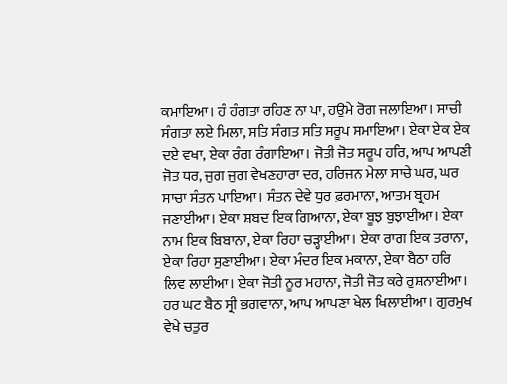ਕਮਾਇਆ। ਹੰ ਹੰਗਤਾ ਰਹਿਣ ਨਾ ਪਾ, ਹਉਮੇ ਰੋਗ ਜਲਾਇਆ। ਸਾਚੀ ਸੰਗਤਾ ਲਏ ਮਿਲਾ, ਸਤਿ ਸੰਗਤ ਸਤਿ ਸਰੂਪ ਸਮਾਇਆ। ਏਕਾ ਏਕ ਏਕ ਦਏ ਵਖਾ, ਏਕਾ ਰੰਗ ਰੰਗਾਇਆ। ਜੋਤੀ ਜੋਤ ਸਰੂਪ ਹਰਿ, ਆਪ ਆਪਣੀ ਜੋਤ ਧਰ, ਜੁਗ ਜੁਗ ਵੇਖਣਹਾਰਾ ਦਰ, ਹਰਿਜਨ ਮੇਲਾ ਸਾਚੇ ਘਰ, ਘਰ ਸਾਚਾ ਸੰਤਨ ਪਾਇਆ। ਸੰਤਨ ਦੇਵੇ ਧੁਰ ਫ਼ਰਮਾਨਾ, ਆਤਮ ਬ੍ਰਹਮ ਜਣਾਈਆ। ਏਕਾ ਸ਼ਬਦ ਇਕ ਗਿਆਨਾ, ਏਕਾ ਬੂਝ ਬੁਝਾਈਆ। ਏਕਾ ਨਾਮ ਇਕ ਬਿਬਾਨਾ, ਏਕਾ ਰਿਹਾ ਚੜ੍ਹਾਈਆ। ਏਕਾ ਰਾਗ ਇਕ ਤਰਾਨਾ, ਏਕਾ ਰਿਹਾ ਸੁਣਾਈਆ। ਏਕਾ ਮੰਦਰ ਇਕ ਮਕਾਨਾ, ਏਕਾ ਬੈਠਾ ਹਰਿ ਲਿਵ ਲਾਈਆ। ਏਕਾ ਜੋਤੀ ਨੂਰ ਮਹਾਨਾ, ਜੋਤੀ ਜੋਤ ਕਰੇ ਰੁਸ਼ਨਾਈਆ। ਹਰ ਘਟ ਬੈਠ ਸ੍ਰੀ ਭਗਵਾਨਾ, ਆਪ ਆਪਣਾ ਖੇਲ ਖਿਲਾਈਆ। ਗੁਰਮੁਖ ਵੇਖੇ ਚਤੁਰ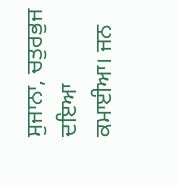ਸੁਜਾਨਾ, ਚਤੁਰਭੁਜ ਦਇਆ ਕਮਾਈਆ। ਜਨ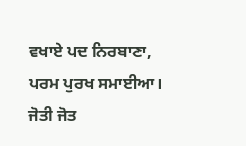ਵਖਾਏ ਪਦ ਨਿਰਬਾਣਾ, ਪਰਮ ਪੁਰਖ ਸਮਾਈਆ। ਜੋਤੀ ਜੋਤ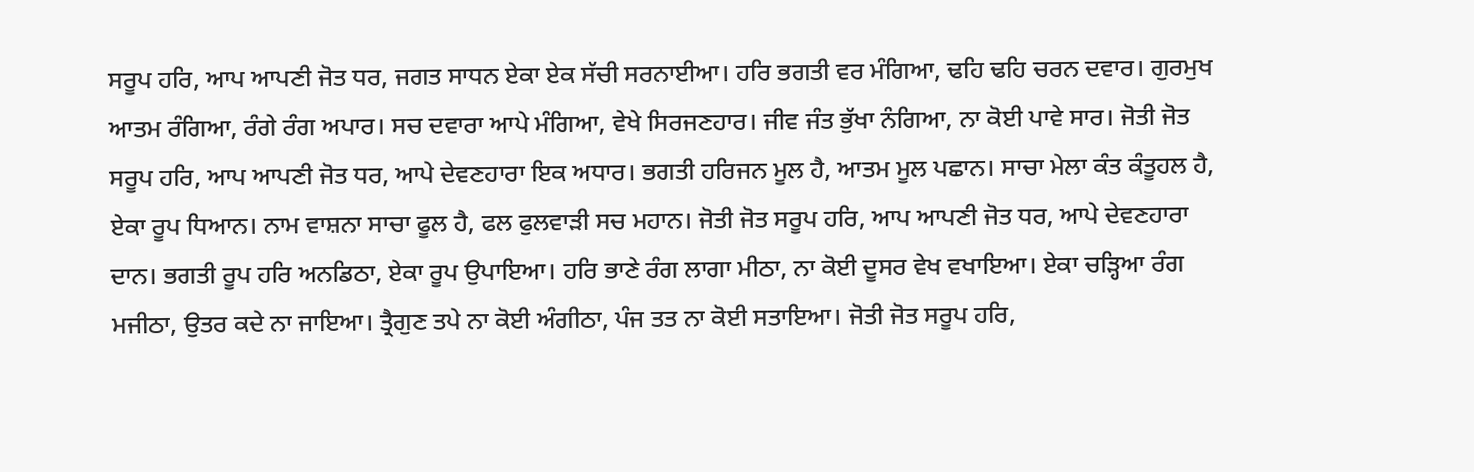ਸਰੂਪ ਹਰਿ, ਆਪ ਆਪਣੀ ਜੋਤ ਧਰ, ਜਗਤ ਸਾਧਨ ਏਕਾ ਏਕ ਸੱਚੀ ਸਰਨਾਈਆ। ਹਰਿ ਭਗਤੀ ਵਰ ਮੰਗਿਆ, ਢਹਿ ਢਹਿ ਚਰਨ ਦਵਾਰ। ਗੁਰਮੁਖ ਆਤਮ ਰੰਗਿਆ, ਰੰਗੇ ਰੰਗ ਅਪਾਰ। ਸਚ ਦਵਾਰਾ ਆਪੇ ਮੰਗਿਆ, ਵੇਖੇ ਸਿਰਜਣਹਾਰ। ਜੀਵ ਜੰਤ ਭੁੱਖਾ ਨੰਗਿਆ, ਨਾ ਕੋਈ ਪਾਵੇ ਸਾਰ। ਜੋਤੀ ਜੋਤ ਸਰੂਪ ਹਰਿ, ਆਪ ਆਪਣੀ ਜੋਤ ਧਰ, ਆਪੇ ਦੇਵਣਹਾਰਾ ਇਕ ਅਧਾਰ। ਭਗਤੀ ਹਰਿਜਨ ਮੂਲ ਹੈ, ਆਤਮ ਮੂਲ ਪਛਾਨ। ਸਾਚਾ ਮੇਲਾ ਕੰਤ ਕੰਤੂਹਲ ਹੈ, ਏਕਾ ਰੂਪ ਧਿਆਨ। ਨਾਮ ਵਾਸ਼ਨਾ ਸਾਚਾ ਫੂਲ ਹੈ, ਫਲ ਫੁਲਵਾੜੀ ਸਚ ਮਹਾਨ। ਜੋਤੀ ਜੋਤ ਸਰੂਪ ਹਰਿ, ਆਪ ਆਪਣੀ ਜੋਤ ਧਰ, ਆਪੇ ਦੇਵਣਹਾਰਾ ਦਾਨ। ਭਗਤੀ ਰੂਪ ਹਰਿ ਅਨਡਿਠਾ, ਏਕਾ ਰੂਪ ਉਪਾਇਆ। ਹਰਿ ਭਾਣੇ ਰੰਗ ਲਾਗਾ ਮੀਠਾ, ਨਾ ਕੋਈ ਦੂਸਰ ਵੇਖ ਵਖਾਇਆ। ਏਕਾ ਚੜ੍ਹਿਆ ਰੰਗ ਮਜੀਠਾ, ਉਤਰ ਕਦੇ ਨਾ ਜਾਇਆ। ਤ੍ਰੈਗੁਣ ਤਪੇ ਨਾ ਕੋਈ ਅੰਗੀਠਾ, ਪੰਜ ਤਤ ਨਾ ਕੋਈ ਸਤਾਇਆ। ਜੋਤੀ ਜੋਤ ਸਰੂਪ ਹਰਿ,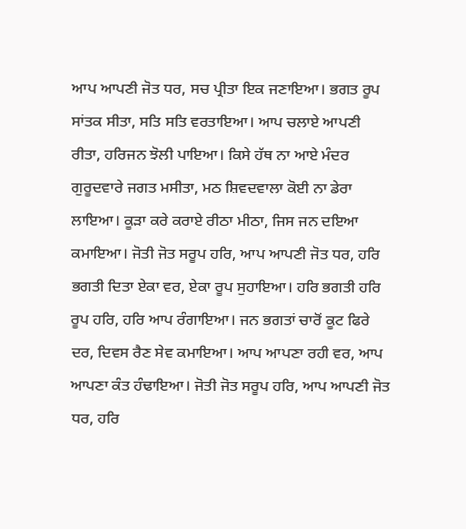ਆਪ ਆਪਣੀ ਜੋਤ ਧਰ, ਸਚ ਪ੍ਰੀਤਾ ਇਕ ਜਣਾਇਆ। ਭਗਤ ਰੂਪ ਸਾਂਤਕ ਸੀਤਾ, ਸਤਿ ਸਤਿ ਵਰਤਾਇਆ। ਆਪ ਚਲਾਏ ਆਪਣੀ ਰੀਤਾ, ਹਰਿਜਨ ਝੋਲੀ ਪਾਇਆ। ਕਿਸੇ ਹੱਥ ਨਾ ਆਏ ਮੰਦਰ ਗੁਰੂਦਵਾਰੇ ਜਗਤ ਮਸੀਤਾ, ਮਠ ਸ਼ਿਵਦਵਾਲਾ ਕੋਈ ਨਾ ਡੇਰਾ ਲਾਇਆ। ਕੂੜਾ ਕਰੇ ਕਰਾਏ ਰੀਠਾ ਮੀਠਾ, ਜਿਸ ਜਨ ਦਇਆ ਕਮਾਇਆ। ਜੋਤੀ ਜੋਤ ਸਰੂਪ ਹਰਿ, ਆਪ ਆਪਣੀ ਜੋਤ ਧਰ, ਹਰਿ ਭਗਤੀ ਦਿਤਾ ਏਕਾ ਵਰ, ਏਕਾ ਰੂਪ ਸੁਹਾਇਆ। ਹਰਿ ਭਗਤੀ ਹਰਿ ਰੂਪ ਹਰਿ, ਹਰਿ ਆਪ ਰੰਗਾਇਆ। ਜਨ ਭਗਤਾਂ ਚਾਰੋਂ ਕੂਟ ਫਿਰੇ ਦਰ, ਦਿਵਸ ਰੈਣ ਸੇਵ ਕਮਾਇਆ। ਆਪ ਆਪਣਾ ਰਹੀ ਵਰ, ਆਪ ਆਪਣਾ ਕੰਤ ਹੰਢਾਇਆ। ਜੋਤੀ ਜੋਤ ਸਰੂਪ ਹਰਿ, ਆਪ ਆਪਣੀ ਜੋਤ ਧਰ, ਹਰਿ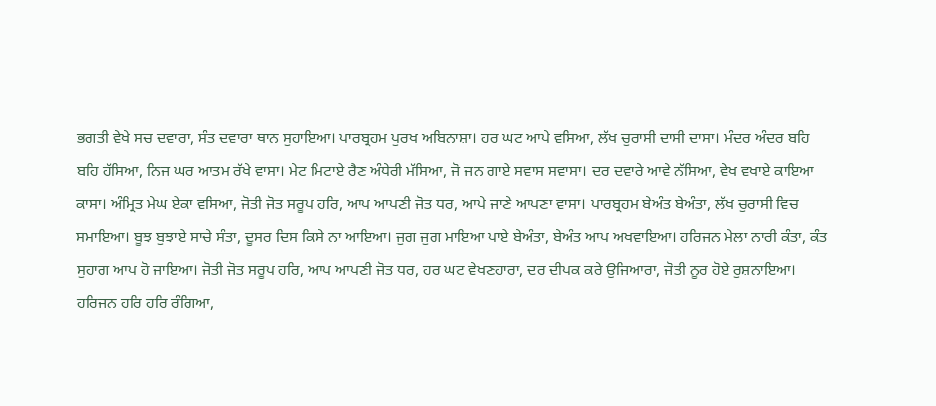ਭਗਤੀ ਵੇਖੇ ਸਚ ਦਵਾਰਾ, ਸੰਤ ਦਵਾਰਾ ਥਾਨ ਸੁਹਾਇਆ। ਪਾਰਬ੍ਰਹਮ ਪੁਰਖ ਅਬਿਨਾਸ਼ਾ। ਹਰ ਘਟ ਆਪੇ ਵਸਿਆ, ਲੱਖ ਚੁਰਾਸੀ ਦਾਸੀ ਦਾਸਾ। ਮੰਦਰ ਅੰਦਰ ਬਹਿ ਬਹਿ ਹੱਸਿਆ, ਨਿਜ ਘਰ ਆਤਮ ਰੱਖੇ ਵਾਸਾ। ਮੇਟ ਮਿਟਾਏ ਰੈਣ ਅੰਧੇਰੀ ਮੱਸਿਆ, ਜੋ ਜਨ ਗਾਏ ਸਵਾਸ ਸਵਾਸਾ। ਦਰ ਦਵਾਰੇ ਆਵੇ ਨੱਸਿਆ, ਵੇਖ ਵਖਾਏ ਕਾਇਆ ਕਾਸਾ। ਅੰਮ੍ਰਿਤ ਮੇਘ ਏਕਾ ਵਸਿਆ, ਜੋਤੀ ਜੋਤ ਸਰੂਪ ਹਰਿ, ਆਪ ਆਪਣੀ ਜੋਤ ਧਰ, ਆਪੇ ਜਾਣੇ ਆਪਣਾ ਵਾਸਾ। ਪਾਰਬ੍ਰਹਮ ਬੇਅੰਤ ਬੇਅੰਤਾ, ਲੱਖ ਚੁਰਾਸੀ ਵਿਚ ਸਮਾਇਆ। ਬੂਝ ਬੁਝਾਏ ਸਾਚੇ ਸੰਤਾ, ਦੂਸਰ ਦਿਸ ਕਿਸੇ ਨਾ ਆਇਆ। ਜੁਗ ਜੁਗ ਮਾਇਆ ਪਾਏ ਬੇਅੰਤਾ, ਬੇਅੰਤ ਆਪ ਅਖਵਾਇਆ। ਹਰਿਜਨ ਮੇਲਾ ਨਾਰੀ ਕੰਤਾ, ਕੰਤ ਸੁਹਾਗ ਆਪ ਹੋ ਜਾਇਆ। ਜੋਤੀ ਜੋਤ ਸਰੂਪ ਹਰਿ, ਆਪ ਆਪਣੀ ਜੋਤ ਧਰ, ਹਰ ਘਟ ਵੇਖਣਹਾਰਾ, ਦਰ ਦੀਪਕ ਕਰੇ ਉਜਿਆਰਾ, ਜੋਤੀ ਨੂਰ ਹੋਏ ਰੁਸ਼ਨਾਇਆ। ਹਰਿਜਨ ਹਰਿ ਹਰਿ ਰੰਗਿਆ,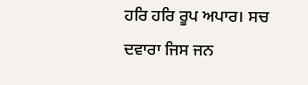ਹਰਿ ਹਰਿ ਰੂਪ ਅਪਾਰ। ਸਚ ਦਵਾਰਾ ਜਿਸ ਜਨ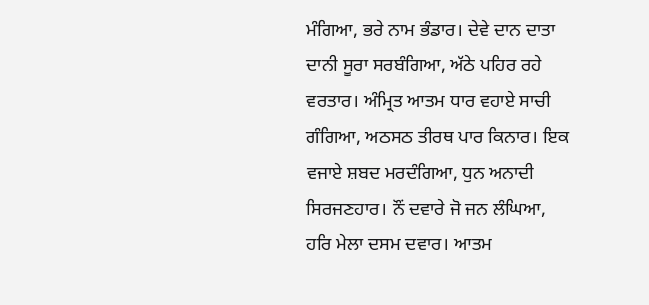ਮੰਗਿਆ, ਭਰੇ ਨਾਮ ਭੰਡਾਰ। ਦੇਵੇ ਦਾਨ ਦਾਤਾ ਦਾਨੀ ਸੂਰਾ ਸਰਬੰਗਿਆ, ਅੱਠੇ ਪਹਿਰ ਰਹੇ ਵਰਤਾਰ। ਅੰਮ੍ਰਿਤ ਆਤਮ ਧਾਰ ਵਹਾਏ ਸਾਚੀ ਗੰਗਿਆ, ਅਠਸਠ ਤੀਰਥ ਪਾਰ ਕਿਨਾਰ। ਇਕ ਵਜਾਏ ਸ਼ਬਦ ਮਰਦੰਗਿਆ, ਧੁਨ ਅਨਾਦੀ ਸਿਰਜਣਹਾਰ। ਨੌਂ ਦਵਾਰੇ ਜੋ ਜਨ ਲੰਘਿਆ, ਹਰਿ ਮੇਲਾ ਦਸਮ ਦਵਾਰ। ਆਤਮ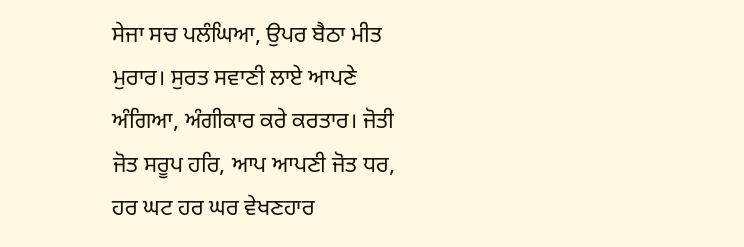ਸੇਜਾ ਸਚ ਪਲੰਘਿਆ, ਉਪਰ ਬੈਠਾ ਮੀਤ ਮੁਰਾਰ। ਸੁਰਤ ਸਵਾਣੀ ਲਾਏ ਆਪਣੇ ਅੰਗਿਆ, ਅੰਗੀਕਾਰ ਕਰੇ ਕਰਤਾਰ। ਜੋਤੀ ਜੋਤ ਸਰੂਪ ਹਰਿ, ਆਪ ਆਪਣੀ ਜੋਤ ਧਰ, ਹਰ ਘਟ ਹਰ ਘਰ ਵੇਖਣਹਾਰ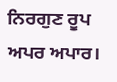ਨਿਰਗੁਣ ਰੂਪ ਅਪਰ ਅਪਾਰ।